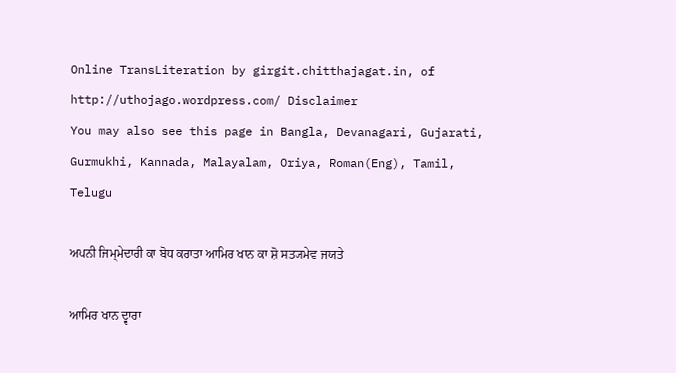Online TransLiteration by girgit.chitthajagat.in, of http://uthojago.wordpress.com/ Disclaimer
You may also see this page in Bangla, Devanagari, Gujarati, Gurmukhi, Kannada, Malayalam, Oriya, Roman(Eng), Tamil, Telugu

ਅਪਨੀ ਜਿਮ੍ਮੇਦਾਰੀ ਕਾ ਬੋਧ ਕਰਾਤਾ ਆਮਿਰ ਖਾਨ ਕਾ ਸ਼ੋ ਸਤ੍ਯਮੇਵ ਜਯਤੇ

ਆਮਿਰ ਖਾਨ ਦ੍ਵਾਰਾ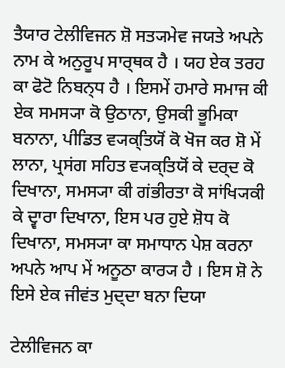ਤੈਯਾਰ ਟੇਲੀਵਿਜਨ ਸ਼ੋ ਸਤ੍ਯਮੇਵ ਜਯਤੇ ਅਪਨੇ ਨਾਮ ਕੇ ਅਨੁਰੂਪ ਸਾਰ੍ਥਕ ਹੈ । ਯਹ ਏਕ ਤਰਹ ਕਾ ਫੋਟੋ ਨਿਬਨ੍ਧ ਹੈ । ਇਸਮੇਂ ਹਮਾਰੇ ਸਮਾਜ ਕੀ ਏਕ ਸਮਸ੍ਯਾ ਕੋ ਉਠਾਨਾ, ਉਸਕੀ ਭੂਮਿਕਾ ਬਨਾਨਾ, ਪੀਡਿਤ ਵ੍ਯਕ੍ਤਿਯੋਂ ਕੋ ਖੋਜ ਕਰ ਸ਼ੋ ਮੇਂ ਲਾਨਾ, ਪ੍ਰਸਂਗ ਸਹਿਤ ਵ੍ਯਕ੍ਤਿਯੋਂ ਕੇ ਦਰ੍ਦ ਕੋ ਦਿਖਾਨਾ, ਸਮਸ੍ਯਾ ਕੀ ਗਂਭੀਰਤਾ ਕੋ ਸਾਂਖ੍ਯਿਕੀ ਕੇ ਦ੍ਵਾਰਾ ਦਿਖਾਨਾ, ਇਸ ਪਰ ਹੁਏ ਸ਼ੋਧ ਕੋ ਦਿਖਾਨਾ, ਸਮਸ੍ਯਾ ਕਾ ਸਮਾਧਾਨ ਪੇਸ਼ ਕਰਨਾ ਅਪਨੇ ਆਪ ਮੇਂ ਅਨੂਠਾ ਕਾਰ੍ਯ ਹੈ । ਇਸ ਸ਼ੋ ਨੇ ਇਸੇ ਏਕ ਜੀਵਂਤ ਮੁਦ੍ਦਾ ਬਨਾ ਦਿਯਾ

ਟੇਲੀਵਿਜਨ ਕਾ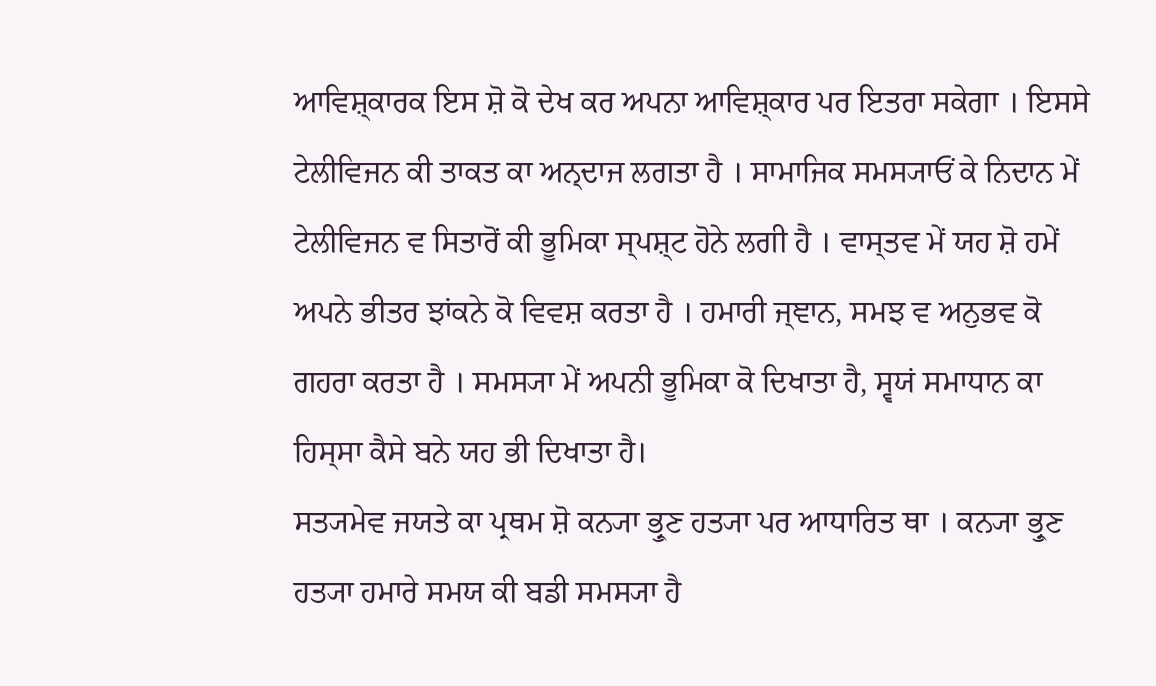ਆਵਿਸ਼੍ਕਾਰਕ ਇਸ ਸ਼ੋ ਕੋ ਦੇਖ ਕਰ ਅਪਨਾ ਆਵਿਸ਼੍ਕਾਰ ਪਰ ਇਤਰਾ ਸਕੇਗਾ । ਇਸਸੇ ਟੇਲੀਵਿਜਨ ਕੀ ਤਾਕਤ ਕਾ ਅਨ੍ਦਾਜ ਲਗਤਾ ਹੈ । ਸਾਮਾਜਿਕ ਸਮਸ੍ਯਾਓਂ ਕੇ ਨਿਦਾਨ ਮੇਂ ਟੇਲੀਵਿਜਨ ਵ ਸਿਤਾਰੋਂ ਕੀ ਭੂਮਿਕਾ ਸ੍ਪਸ਼੍ਟ ਹੋਨੇ ਲਗੀ ਹੈ । ਵਾਸ੍ਤਵ ਮੇਂ ਯਹ ਸ਼ੋ ਹਮੇਂ ਅਪਨੇ ਭੀਤਰ ਝਾਂਕਨੇ ਕੋ ਵਿਵਸ਼ ਕਰਤਾ ਹੈ । ਹਮਾਰੀ ਜ੍ਞਾਨ, ਸਮਝ ਵ ਅਨੁਭਵ ਕੋ ਗਹਰਾ ਕਰਤਾ ਹੈ । ਸਮਸ੍ਯਾ ਮੇਂ ਅਪਨੀ ਭੂਮਿਕਾ ਕੋ ਦਿਖਾਤਾ ਹੈ, ਸ੍ਵਯਂ ਸਮਾਧਾਨ ਕਾ ਹਿਸ੍ਸਾ ਕੈਸੇ ਬਨੇ ਯਹ ਭੀ ਦਿਖਾਤਾ ਹੈ।
ਸਤ੍ਯਮੇਵ ਜਯਤੇ ਕਾ ਪ੍ਰਥਮ ਸ਼ੋ ਕਨ੍ਯਾ ਭ੍ਰੁਣ ਹਤ੍ਯਾ ਪਰ ਆਧਾਰਿਤ ਥਾ । ਕਨ੍ਯਾ ਭ੍ਰੁਣ ਹਤ੍ਯਾ ਹਮਾਰੇ ਸਮਯ ਕੀ ਬਡੀ ਸਮਸ੍ਯਾ ਹੈ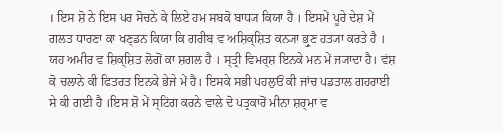। ਇਸ ਸ਼ੋ ਨੇ ਇਸ ਪਰ ਸੋਚਨੇ ਕੇ ਲਿਏ ਹਮ ਸਬਕੋ ਬਾਧ੍ਯ ਕਿਯਾ ਹੈ । ਇਸਮੇਂ ਪੂਰੇ ਦੇਸ਼ ਮੇਂ ਗਲਤ ਧਾਰਣਾ ਕਾ ਖਣ੍ਡਨ ਕਿਯਾ ਕਿ ਗਰੀਬ ਵ ਅਸ਼ਿਕ੍ਸ਼ਿਤ ਕਨ੍ਯਾ ਭ੍ਰੁਣ ਹਤ੍ਯਾ ਕਰਤੇ ਹੈ । ਯਹ ਅਮੀਰ ਵ ਸ਼ਿਕ੍ਸ਼ਿਤ ਲੋਗੋਂ ਕਾ ਸ਼ਗਲ ਹੈ । ਸ੍ਤ੍ਰੀ ਵਿਮਰ੍ਸ਼ ਇਨਕੇ ਮਨ ਮੇਂ ਜ੍ਯਾਦਾ ਹੈ। ਵਂਸ਼ ਕੋ ਚਲਾਨੇ ਕੀ ਫਿਤਰਤ ਇਨਕੇ ਭੇਜੇ ਮੇਂ ਹੈ। ਇਸਕੇ ਸਭੀ ਪਹਲੁਓਂ ਕੀ ਜਾਂਚ ਪਡਤਾਲ ਗਹਰਾਈ ਸੇ ਕੀ ਗਈ ਹੈ ।ਇਸ ਸ਼ੋ ਮੇਂ ਸ੍ਟਿਂਗ ਕਰਨੇ ਵਾਲੇ ਦੋ ਪਤ੍ਰਕਾਰੋਂ ਮੀਨਾ ਸ਼ਰ੍ਮਾ ਵ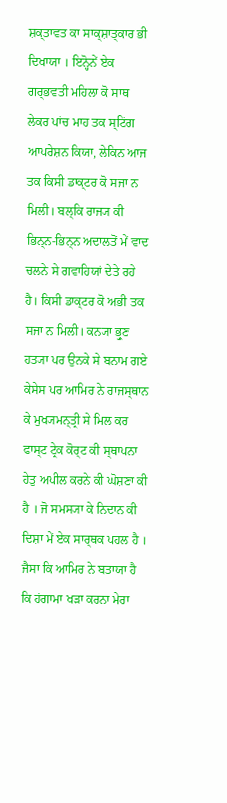ਸ਼ਕ੍ਤਾਵਤ ਕਾ ਸਾਕ੍ਸ਼ਾਤ੍ਕਾਰ ਭੀ ਦਿਖਾਯਾ । ਇਨ੍ਹੋਨੇਂ ਏਕ ਗਰ੍ਭਵਤੀ ਮਹਿਲਾ ਕੋ ਸਾਥ ਲੇਕਰ ਪਾਂਚ ਮਾਹ ਤਕ ਸ੍ਟਿਂਗ ਆਪਰੇਸ਼ਨ ਕਿਯਾ, ਲੇਕਿਨ ਆਜ ਤਕ ਕਿਸੀ ਡਾਕ੍ਟਰ ਕੋ ਸਜਾ ਨ ਮਿਲੀ। ਬਲ੍ਕਿ ਰਾਜ੍ਯ ਕੀ ਭਿਨ੍ਨ-ਭਿਨ੍ਨ ਅਦਾਲਤੋਂ ਮੇਂ ਵਾਦ ਚਲਨੇ ਸੇ ਗਵਾਹਿਯਾਂ ਦੇਤੇ ਰਹੇ ਹੈ। ਕਿਸੀ ਡਾਕ੍ਟਰ ਕੋ ਅਭੀ ਤਕ ਸਜਾ ਨ ਮਿਲੀ। ਕਨ੍ਯਾ ਭ੍ਰੁਣ ਹਤ੍ਯਾ ਪਰ ਉਨਕੇ ਸੇ ਬਨਾਮ ਗਏ ਕੇਸੇਸ ਪਰ ਆਮਿਰ ਨੇ ਰਾਜਸ੍ਥਾਨ ਕੇ ਮੁਖ੍ਯਮਨ੍ਤ੍ਰੀ ਸੇ ਮਿਲ ਕਰ ਫਾਸ੍ਟ ਟ੍ਰੇਕ ਕੋਰ੍ਟ ਕੀ ਸ੍ਥਾਪਨਾ ਹੇਤੁ ਅਪੀਲ ਕਰਨੇ ਕੀ ਘੋਸ਼ਣਾ ਕੀ ਹੈ । ਜੋ ਸਮਸ੍ਯਾ ਕੇ ਨਿਦਾਨ ਕੀ ਦਿਸ਼ਾ ਮੇਂ ਏਕ ਸਾਰ੍ਥਕ ਪਹਲ ਹੈ ।
ਜੈਸਾ ਕਿ ਆਮਿਰ ਨੇ ਬਤਾਯਾ ਹੈ ਕਿ ਹਂਗਾਮਾ ਖਡ਼ਾ ਕਰਨਾ ਮੇਰਾ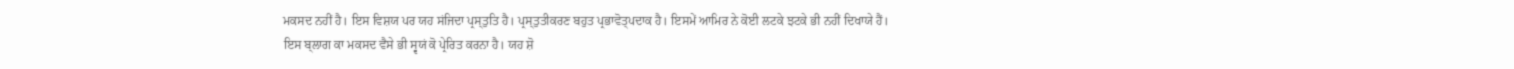ਮਕਸਦ ਨਹੀਂ ਹੈ। ਇਸ ਵਿਸ਼ਯ ਪਰ ਯਹ ਸਂਜਿਦਾ ਪ੍ਰਸ੍ਤੁਤਿ ਹੈ। ਪ੍ਰਸ੍ਤੁਤੀਕਰਣ ਬਹੁਤ ਪ੍ਰਭਾਵੋਤ੍ਪਦਾਕ ਹੈ। ਇਸਮੇਂ ਆਮਿਰ ਨੇ ਕੋਈ ਲਟਕੇ ਝਟਕੇ ਭੀ ਨਹੀਂ ਦਿਖਾਯੇ ਹੈਂ।
ਇਸ ਬ੍ਲਾਗ ਕਾ ਮਕਸਦ ਵੈਸੇ ਭੀ ਸ੍ਵਯਂ ਕੋ ਪ੍ਰੇਰਿਤ ਕਰਨਾ ਹੈ। ਯਹ ਸ਼ੋ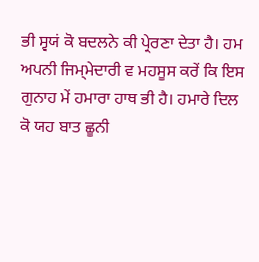ਭੀ ਸ੍ਵਯਂ ਕੋ ਬਦਲਨੇ ਕੀ ਪ੍ਰੇਰਣਾ ਦੇਤਾ ਹੈ। ਹਮ ਅਪਨੀ ਜਿਮ੍ਮੇਦਾਰੀ ਵ ਮਹਸੂਸ ਕਰੇਂ ਕਿ ਇਸ ਗੁਨਾਹ ਮੇਂ ਹਮਾਰਾ ਹਾਥ ਭੀ ਹੈ। ਹਮਾਰੇ ਦਿਲ ਕੋ ਯਹ ਬਾਤ ਛੂਨੀ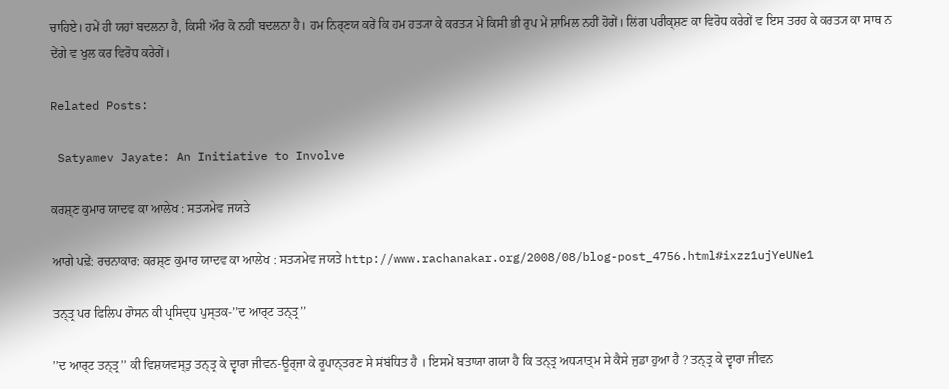ਚਾਹਿਏ। ਹਮੇਂ ਹੀ ਯਹਾਂ ਬਦਲਨਾ ਹੈ, ਕਿਸੀ ਔਰ ਕੋ ਨਹੀਂ ਬਦਲਨਾ ਹੈ। ਹਮ ਨਿਰ੍ਣਯ ਕਰੇਂ ਕਿ ਹਮ ਹਤ੍ਯਾ ਕੇ ਕਰਤ੍ਯ ਮੇਂ ਕਿਸੀ ਭੀ ਰੁਪ ਮੇਂ ਸ਼ਾਮਿਲ ਨਹੀਂ ਹੋਗੇਂ। ਲਿਂਗ ਪਰੀਕ੍ਸ਼ਣ ਕਾ ਵਿਰੋਧ ਕਰੇਗੇਂ ਵ ਇਸ ਤਰਹ ਕੇ ਕਰਤ੍ਯ ਕਾ ਸਾਥ ਨ ਦੇਂਗੇ ਵ ਖੁਲ ਕਰ ਵਿਰੋਧ ਕਰੇਗੇਂ।

Related Posts:

 Satyamev Jayate: An Initiative to Involve

ਕਰਸ਼੍ਣ ਕੁਮਾਰ ਯਾਦਵ ਕਾ ਆਲੇਖ : ਸਤ੍ਯਮੇਵ ਜਯਤੇ

ਆਗੇ ਪਢ਼ੇਂ: ਰਚਨਾਕਾਰ: ਕਰਸ਼੍ਣ ਕੁਮਾਰ ਯਾਦਵ ਕਾ ਆਲੇਖ : ਸਤ੍ਯਮੇਵ ਜਯਤੇ http://www.rachanakar.org/2008/08/blog-post_4756.html#ixzz1ujYeUNe1

ਤਨ੍ਤ੍ਰ ਪਰ ਫਿਲਿਪ ਰਾੋਸਨ ਕੀ ਪ੍ਰਸਿਦ੍ਧ ਪੁਸ੍ਤਕ-’’ਦ ਆਰ੍ਟ ਤਨ੍ਤ੍ਰ’’

’’ਦ ਆਰ੍ਟ ਤਨ੍ਤ੍ਰ’’ ਕੀ ਵਿਸ਼ਯਵਸ੍ਤੁ ਤਨ੍ਤ੍ਰ ਕੇ ਦ੍ਵਾਰਾ ਜੀਵਨ-ਊਰ੍ਜਾ ਕੇ ਰੂਪਾਨ੍ਤਰਣ ਸੇ ਸਂਬਂਧਿਤ ਹੈ । ਇਸਮੇਂ ਬਤਾਯਾ ਗਯਾ ਹੈ ਕਿ ਤਨ੍ਤ੍ਰ ਅਧ੍ਯਾਤ੍ਮ ਸੇ ਕੈਸੇ ਜੁਡਾ ਹੁਆ ਹੈ ? ਤਨ੍ਤ੍ਰ ਕੇ ਦ੍ਵਾਰਾ ਜੀਵਨ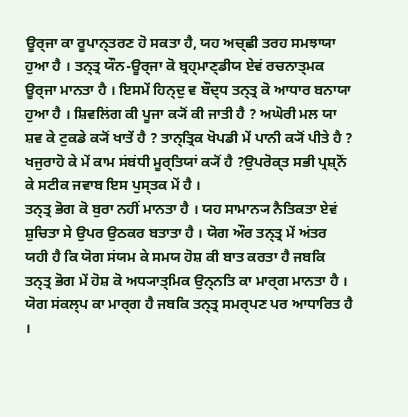ਊਰ੍ਜਾ ਕਾ ਰੂਪਾਨ੍ਤਰਣ ਹੋ ਸਕਤਾ ਹੈ, ਯਹ ਅਚ੍ਛੀ ਤਰਹ ਸਮਝਾਯਾ ਹੁਆ ਹੈ । ਤਨ੍ਤ੍ਰ ਯੌਨ-ਊਰ੍ਜਾ ਕੋ ਬ੍ਰਹ੍ਮਾਣ੍ਡੀਯ ਏਵਂ ਰਚਨਾਤ੍ਮਕ ਊਰ੍ਜਾ ਮਾਨਤਾ ਹੈ । ਇਸਮੇਂ ਹਿਨ੍ਦੁ ਵ ਬੌਦ੍ਧ ਤਨ੍ਤ੍ਰ ਕੋ ਆਧਾਰ ਬਨਾਯਾ ਹੁਆ ਹੈ । ਸ਼ਿਵਲਿਂਗ ਕੀ ਪੂਜਾ ਕ੍ਯੋਂ ਕੀ ਜਾਤੀ ਹੈ ? ਅਘੋਰੀ ਮਲ ਯਾ ਸ਼ਵ ਕੇ ਟੁਕਡੇ ਕ੍ਯੋਂ ਖਾਤੇਂ ਹੈ ? ਤਾਨ੍ਤ੍ਰਿਕ ਖੋਪਡੀ ਮੇਂ ਪਾਨੀ ਕ੍ਯੋਂ ਪੀਤੇ ਹੈ ? ਖਜੁਰਾਹੋ ਕੇ ਮੇਂ ਕਾਮ ਸਂਬਂਧੀ ਮੂਰ੍ਤਿਯਾਂ ਕ੍ਯੋਂ ਹੈ ?ਉਪਰੋਕ੍ਤ ਸਭੀ ਪ੍ਰਸ਼੍ਨੋਂ ਕੇ ਸਟੀਕ ਜਵਾਬ ਇਸ ਪੁਸ੍ਤਕ ਮੇਂ ਹੈ ।
ਤਨ੍ਤ੍ਰ ਭੋਗ ਕੋ ਬੁਰਾ ਨਹੀਂ ਮਾਨਤਾ ਹੈ । ਯਹ ਸਾਮਾਨ੍ਯ ਨੈਤਿਕਤਾ ਏਵਂ ਸ਼ੁਚਿਤਾ ਸੇ ਉਪਰ ਉਠਕਰ ਬਤਾਤਾ ਹੈ । ਯੋਗ ਔਰ ਤਨ੍ਤ੍ਰ ਮੇਂ ਅਂਤਰ ਯਹੀ ਹੈ ਕਿ ਯੋਗ ਸਂਯਮ ਕੇ ਸਮਯ ਹੋਸ਼ ਕੀ ਬਾਤ ਕਰਤਾ ਹੈ ਜਬਕਿ ਤਨ੍ਤ੍ਰ ਭੋਗ ਮੇਂ ਹੋਸ਼ ਕੋ ਅਧ੍ਯਾਤ੍ਮਿਕ ਉਨ੍ਨਤਿ ਕਾ ਮਾਰ੍ਗ ਮਾਨਤਾ ਹੈ । ਯੋਗ ਸਂਕਲ੍ਪ ਕਾ ਮਾਰ੍ਗ ਹੈ ਜਬਕਿ ਤਨ੍ਤ੍ਰ ਸਮਰ੍ਪਣ ਪਰ ਆਧਾਰਿਤ ਹੈ ।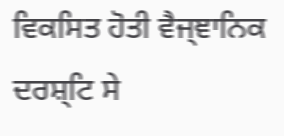ਵਿਕਸਿਤ ਹੋਤੀ ਵੈਜ੍ਞਾਨਿਕ ਦਰਸ਼੍ਟਿ ਸੇ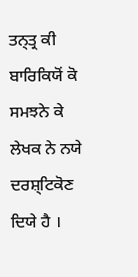ਤਨ੍ਤ੍ਰ ਕੀ ਬਾਰਿਕਿਯੋਂ ਕੋ ਸਮਝਨੇ ਕੇ ਲੇਖਕ ਨੇ ਨਯੇ ਦਰਸ਼੍ਟਿਕੋਣ ਦਿਯੇ ਹੈ ।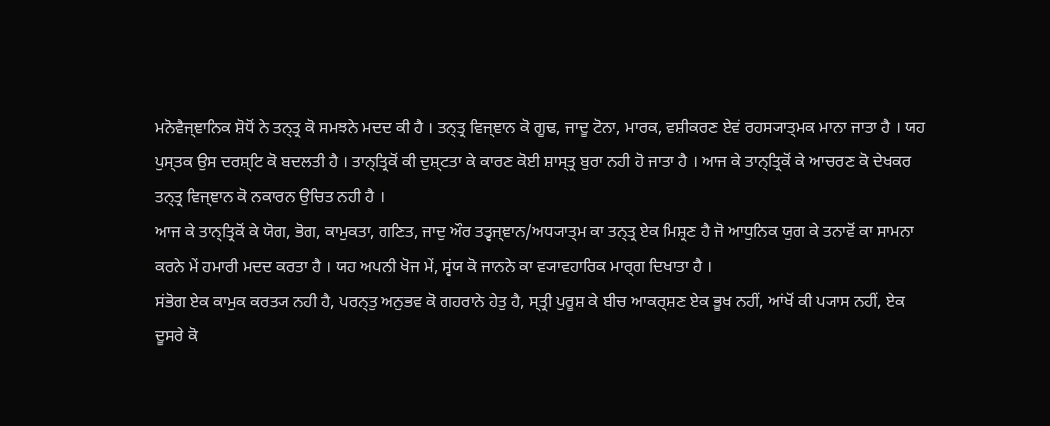ਮਨੋਵੈਜ੍ਞਾਨਿਕ ਸ਼ੋਧੋਂ ਨੇ ਤਨ੍ਤ੍ਰ ਕੋ ਸਮਝਨੇ ਮਦਦ ਕੀ ਹੈ । ਤਨ੍ਤ੍ਰ ਵਿਜ੍ਞਾਨ ਕੋ ਗੂਢ, ਜਾਦੂ ਟੋਨਾ, ਮਾਰਕ, ਵਸ਼ੀਕਰਣ ਏਵਂ ਰਹਸ੍ਯਾਤ੍ਮਕ ਮਾਨਾ ਜਾਤਾ ਹੈ । ਯਹ ਪੁਸ੍ਤਕ ਉਸ ਦਰਸ਼੍ਟਿ ਕੋ ਬਦਲਤੀ ਹੈ । ਤਾਨ੍ਤ੍ਰਿਕੋਂ ਕੀ ਦੁਸ਼੍ਟਤਾ ਕੇ ਕਾਰਣ ਕੋਈ ਸ਼ਾਸ੍ਤ੍ਰ ਬੁਰਾ ਨਹੀ ਹੋ ਜਾਤਾ ਹੈ । ਆਜ ਕੇ ਤਾਨ੍ਤ੍ਰਿਕੋਂ ਕੇ ਆਚਰਣ ਕੋ ਦੇਖਕਰ ਤਨ੍ਤ੍ਰ ਵਿਜ੍ਞਾਨ ਕੋ ਨਕਾਰਨ ਉਚਿਤ ਨਹੀ ਹੈ ।
ਆਜ ਕੇ ਤਾਨ੍ਤ੍ਰਿਕੋਂ ਕੇ ਯੋਗ, ਭੋਗ, ਕਾਮੁਕਤਾ, ਗਣਿਤ, ਜਾਦੁ ਔਰ ਤਤ੍ਵਜ੍ਞਾਨ/ਅਧ੍ਯਾਤ੍ਮ ਕਾ ਤਨ੍ਤ੍ਰ ਏਕ ਮਿਸ਼੍ਰਣ ਹੈ ਜੋ ਆਧੁਨਿਕ ਯੁਗ ਕੇ ਤਨਾਵੋਂ ਕਾ ਸਾਮਨਾ ਕਰਨੇ ਮੇਂ ਹਮਾਰੀ ਮਦਦ ਕਰਤਾ ਹੈ । ਯਹ ਅਪਨੀ ਖੋਜ ਮੇਂ, ਸ੍ਵਂਯ ਕੋ ਜਾਨਨੇ ਕਾ ਵ੍ਯਾਵਹਾਰਿਕ ਮਾਰ੍ਗ ਦਿਖਾਤਾ ਹੈ ।
ਸਂਭੋਗ ਏਕ ਕਾਮੁਕ ਕਰਤ੍ਯ ਨਹੀ ਹੈ, ਪਰਨ੍ਤੁ ਅਨੁਭਵ ਕੋ ਗਹਰਾਨੇ ਹੇਤੁ ਹੈ, ਸ੍ਤ੍ਰੀ ਪੁਰੂਸ਼ ਕੇ ਬੀਚ ਆਕਰ੍ਸ਼ਣ ਏਕ ਭੂਖ ਨਹੀਂ, ਆਂਖੋਂ ਕੀ ਪ੍ਯਾਸ ਨਹੀਂ, ਏਕ ਦੂਸਰੇ ਕੋ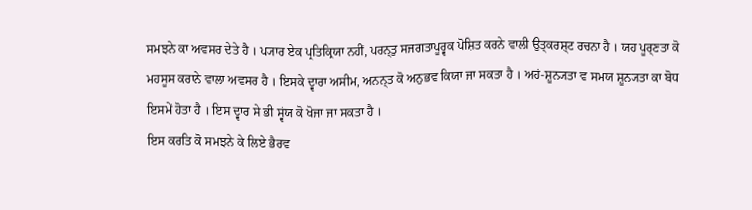ਸਮਝਨੇ ਕਾ ਅਵਸਰ ਦੇਤੇ ਹੈ । ਪ੍ਯਾਰ ਏਕ ਪ੍ਰਤਿਕ੍ਰਿਯਾ ਨਹੀਂ, ਪਰਨ੍ਤੁ ਸਜਗਤਾਪੂਰ੍ਵਕ ਪੋਸ਼ਿਤ ਕਰਨੇ ਵਾਲੀ ਉਤ੍ਕਰਸ਼੍ਟ ਰਚਨਾ ਹੈ । ਯਹ ਪੂਰ੍ਣਤਾ ਕੋ ਮਹਸੂਸ ਕਰਾਨੇ ਵਾਲਾ ਅਵਸਰ ਹੈ । ਇਸਕੇ ਦ੍ਵਾਰਾ ਅਸੀਮ, ਅਨਨ੍ਤ ਕੋ ਅਨੁਭਵ ਕਿਯਾ ਜਾ ਸਕਤਾ ਹੈ । ਅਹਂ-ਸ਼ੂਨ੍ਯਤਾ ਵ ਸਮਯ ਸ਼ੂਨ੍ਯਤਾ ਕਾ ਬੋਧ ਇਸਮੇਂ ਹੋਤਾ ਹੈ । ਇਸ ਦ੍ਵਾਰ ਸੇ ਭੀ ਸ੍ਵਂਯ ਕੋ ਖੋਜਾ ਜਾ ਸਕਤਾ ਹੈ ।
ਇਸ ਕਰਤਿ ਕੋ ਸਮਝਨੇ ਕੇ ਲਿਏ ਭੈਰਵ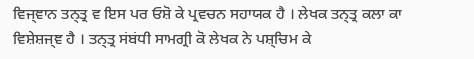ਵਿਜ੍ਞਾਨ ਤਨ੍ਤ੍ਰ ਵ ਇਸ ਪਰ ਓਸ਼ੋ ਕੇ ਪ੍ਰਵਚਨ ਸਹਾਯਕ ਹੈ । ਲੇਖਕ ਤਨ੍ਤ੍ਰ ਕਲਾ ਕਾ ਵਿਸ਼ੇਸ਼ਜ੍ਞ ਹੈ । ਤਨ੍ਤ੍ਰ ਸਂਬਂਧੀ ਸਾਮਗ੍ਰੀ ਕੋ ਲੇਖਕ ਨੇ ਪਸ਼੍ਚਿਮ ਕੇ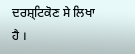ਦਰਸ਼੍ਟਿਕੋਣ ਸੇ ਲਿਖਾ ਹੈ ।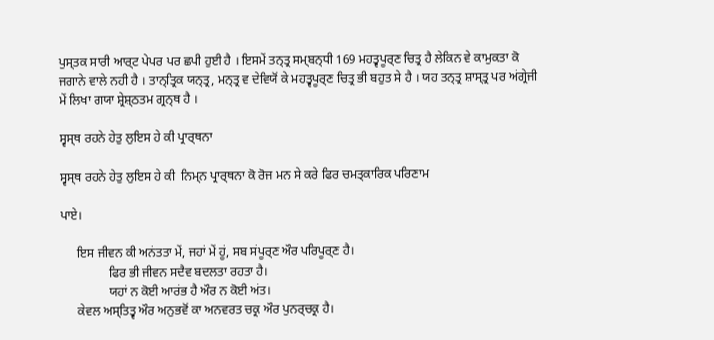ਪੁਸ੍ਤਕ ਸਾਰੀ ਆਰ੍ਟ ਪੇਪਰ ਪਰ ਛਪੀ ਹੁਈ ਹੈ । ਇਸਮੇਂ ਤਨ੍ਤ੍ਰ ਸਮ੍ਬਨ੍ਧੀ 169 ਮਹਤ੍ਵਪੂਰ੍ਣ ਚਿਤ੍ਰ ਹੈ ਲੇਕਿਨ ਵੇ ਕਾਮੁਕਤਾ ਕੋ ਜਗਾਨੇ ਵਾਲੇ ਨਹੀ ਹੈ । ਤਾਨ੍ਤ੍ਰਿਕ ਯਨ੍ਤ੍ਰ, ਮਨ੍ਤ੍ਰ ਵ ਦੇਵਿਯੋਂ ਕੇ ਮਹਤ੍ਵਪੂਰ੍ਣ ਚਿਤ੍ਰ ਭੀ ਬਹੁਤ ਸੇ ਹੈ । ਯਹ ਤਨ੍ਤ੍ਰ ਸ਼ਾਸ੍ਤ੍ਰ ਪਰ ਅਂਗ੍ਰੇਜੀ ਮੇਂ ਲਿਖਾ ਗਯਾ ਸ਼੍ਰੇਸ਼੍ਠਤਮ ਗ੍ਰਨ੍ਥ ਹੈ ।

ਸ੍ਵਸ੍ਥ ਰਹਨੇ ਹੇਤੁ ਲੁਇਸ ਹੇ ਕੀ ਪ੍ਰਾਰ੍ਥਨਾ

ਸ੍ਵਸ੍ਥ ਰਹਨੇ ਹੇਤੁ ਲੁਇਸ ਹੇ ਕੀ  ਨਿਮ੍ਨ ਪ੍ਰਾਰ੍ਥਨਾ ਕੋ ਰੋਜ ਮਨ ਸੇ ਕਰੇ ਫਿਰ ਚਮਤ੍ਕਾਰਿਕ ਪਰਿਣਾਮ

ਪਾਏ।

     ਇਸ ਜੀਵਨ ਕੀ ਅਨਂਤਤਾ ਮੇਂ, ਜਹਾਂ ਮੇਂ ਹੂਂ, ਸਬ ਸਂਪੂਰ੍ਣ ਔਰ ਪਰਿਪੂਰ੍ਣ ਹੈ।
               ਫਿਰ ਭੀ ਜੀਵਨ ਸਦੈਵ ਬਦਲਤਾ ਰਹਤਾ ਹੈ।
               ਯਹਾਂ ਨ ਕੋਈ ਆਰਂਭ ਹੈ ਔਰ ਨ ਕੋਈ ਅਂਤ।
     ਕੇਵਲ ਅਸ੍ਤਿਤ੍ਵ ਔਰ ਅਨੁਭਵੋਂ ਕਾ ਅਨਵਰਤ ਚਕ੍ਰ ਔਰ ਪੁਨਰ੍ਚਕ੍ਰ ਹੈ।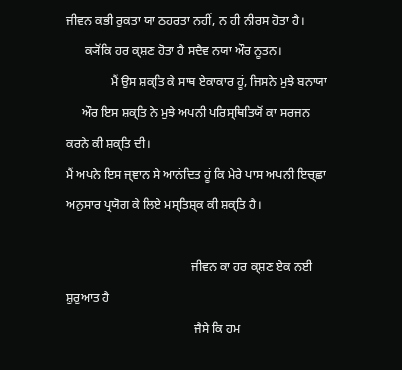ਜੀਵਨ ਕਭੀ ਰੁਕਤਾ ਯਾ ਠਹਰਤਾ ਨਹੀਂ, ਨ ਹੀ ਨੀਰਸ ਹੋਤਾ ਹੈ।
      ਕ੍ਯੋਂਕਿ ਹਰ ਕ੍ਸ਼ਣ ਹੋਤਾ ਹੈ ਸਦੈਵ ਨਯਾ ਔਰ ਨੂਤਨ।
              ਮੈਂ ਉਸ ਸ਼ਕ੍ਤਿ ਕੇ ਸਾਥ ਏਕਾਕਾਰ ਹੂਂ, ਜਿਸਨੇ ਮੁਝੇ ਬਨਾਯਾ
     ਔਰ ਇਸ ਸ਼ਕ੍ਤਿ ਨੇ ਮੁਝੇ ਅਪਨੀ ਪਰਿਸ੍ਥਿਤਿਯੋਂ ਕਾ ਸਰਜਨ ਕਰਨੇ ਕੀ ਸ਼ਕ੍ਤਿ ਦੀ।
ਮੈਂ ਅਪਨੇ ਇਸ ਜ੍ਞਾਨ ਸੇ ਆਨਂਦਿਤ ਹੂਂ ਕਿ ਮੇਰੇ ਪਾਸ ਅਪਨੀ ਇਚ੍ਛਾ ਅਨੁਸਾਰ ਪ੍ਰਯੋਗ ਕੇ ਲਿਏ ਮਸ੍ਤਿਸ਼੍ਕ ਕੀ ਸ਼ਕ੍ਤਿ ਹੈ।

                                        ਜੀਵਨ ਕਾ ਹਰ ਕ੍ਸ਼ਣ ਏਕ ਨਈ ਸ਼ੁਰੁਆਤ ਹੈ
                                         ਜੈਸੇ ਕਿ ਹਮ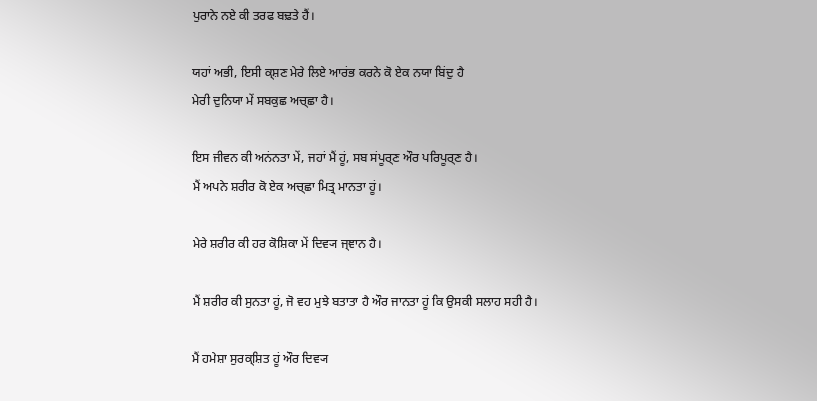ਪੁਰਾਨੇ ਨਏ ਕੀ ਤਰਫ ਬਢ਼ਤੇ ਹੈਂ।

ਯਹਾਂ ਅਭੀ, ਇਸੀ ਕ੍ਸ਼ਣ ਮੇਰੇ ਲਿਏ ਆਰਂਭ ਕਰਨੇ ਕੋ ਏਕ ਨਯਾ ਬਿਂਦੁ ਹੈ
ਮੇਰੀ ਦੁਨਿਯਾ ਮੇਂ ਸਬਕੁਛ ਅਚ੍ਛਾ ਹੈ।

ਇਸ ਜੀਵਨ ਕੀ ਅਨਂਨਤਾ ਮੇਂ, ਜਹਾਂ ਮੈਂ ਹੂਂ, ਸਬ ਸਂਪੂਰ੍ਣ ਔਰ ਪਰਿਪੂਰ੍ਣ ਹੈ।
ਮੈਂ ਅਪਨੇ ਸ਼ਰੀਰ ਕੋ ਏਕ ਅਚ੍ਛਾ ਮਿਤ੍ਰ ਮਾਨਤਾ ਹੂਂ।

ਮੇਰੇ ਸ਼ਰੀਰ ਕੀ ਹਰ ਕੋਸ਼ਿਕਾ ਮੇਂ ਦਿਵ੍ਯ ਜ੍ਞਾਨ ਹੈ।

ਮੈਂ ਸ਼ਰੀਰ ਕੀ ਸੁਨਤਾ ਹੂਂ, ਜੋ ਵਹ ਮੁਝੇ ਬਤਾਤਾ ਹੈ ਔਰ ਜਾਨਤਾ ਹੂਂ ਕਿ ਉਸਕੀ ਸਲਾਹ ਸਹੀ ਹੈ।

ਮੈਂ ਹਮੇਸ਼ਾ ਸੁਰਕ੍ਸ਼ਿਤ ਹੂਂ ਔਰ ਦਿਵ੍ਯ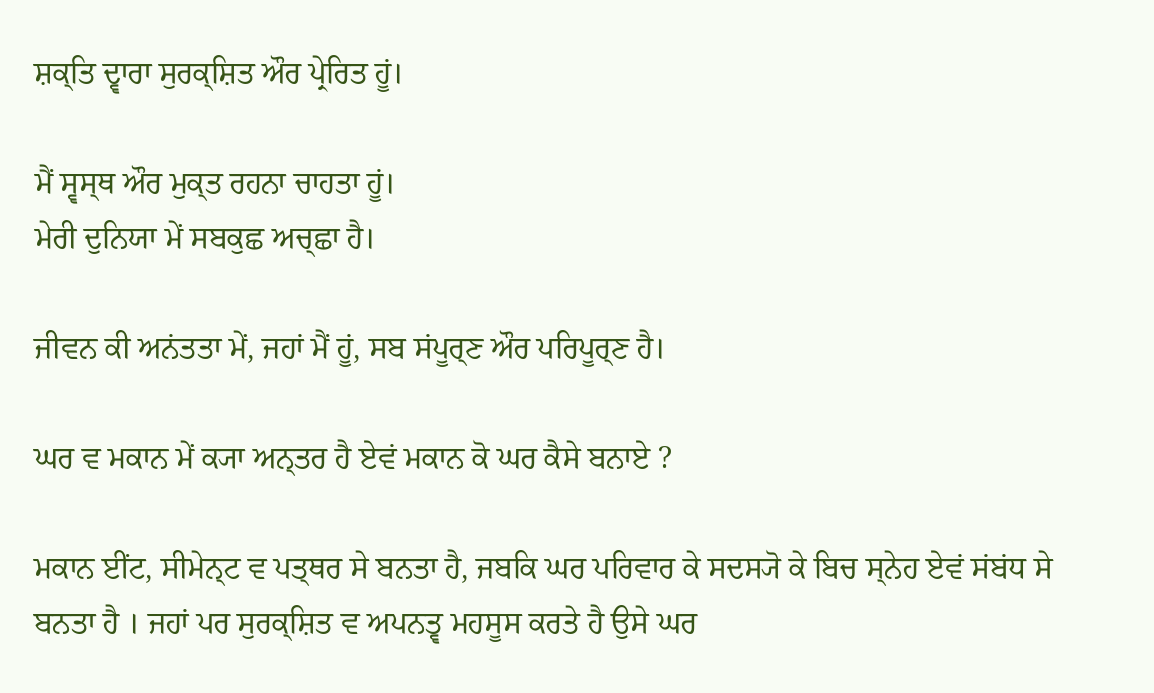ਸ਼ਕ੍ਤਿ ਦ੍ਵਾਰਾ ਸੁਰਕ੍ਸ਼ਿਤ ਔਰ ਪ੍ਰੇਰਿਤ ਹੂਂ।

ਮੈਂ ਸ੍ਵਸ੍ਥ ਔਰ ਮੁਕ੍ਤ ਰਹਨਾ ਚਾਹਤਾ ਹੂਂ।
ਮੇਰੀ ਦੁਨਿਯਾ ਮੇਂ ਸਬਕੁਛ ਅਚ੍ਛਾ ਹੈ।

ਜੀਵਨ ਕੀ ਅਨਂਤਤਾ ਮੇਂ, ਜਹਾਂ ਮੈਂ ਹੂਂ, ਸਬ ਸਂਪੂਰ੍ਣ ਔਰ ਪਰਿਪੂਰ੍ਣ ਹੈ।

ਘਰ ਵ ਮਕਾਨ ਮੇਂ ਕ੍ਯਾ ਅਨ੍ਤਰ ਹੈ ਏਵਂ ਮਕਾਨ ਕੋ ਘਰ ਕੈਸੇ ਬਨਾਏ ?

ਮਕਾਨ ਈਂਟ, ਸੀਮੇਨ੍ਟ ਵ ਪਤ੍ਥਰ ਸੇ ਬਨਤਾ ਹੈ, ਜਬਕਿ ਘਰ ਪਰਿਵਾਰ ਕੇ ਸਦਸ੍ਯੋ ਕੇ ਬਿਚ ਸ੍ਨੇਹ ਏਵਂ ਸਂਬਂਧ ਸੇ ਬਨਤਾ ਹੈ । ਜਹਾਂ ਪਰ ਸੁਰਕ੍ਸ਼ਿਤ ਵ ਅਪਨਤ੍ਵ ਮਹਸੂਸ ਕਰਤੇ ਹੈ ਉਸੇ ਘਰ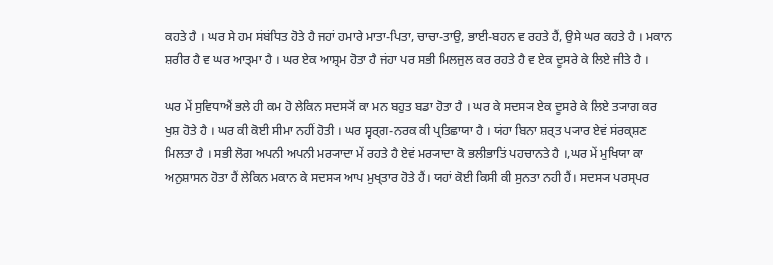ਕਹਤੇ ਹੈ । ਘਰ ਸੇ ਹਮ ਸਂਬਂਧਿਤ ਹੋਤੇ ਹੈ ਜਹਾਂ ਹਮਾਰੇ ਮਾਤਾ-ਪਿਤਾ, ਚਾਚਾ-ਤਾਉ, ਭਾਈ-ਬਹਨ ਵ ਰਹਤੇ ਹੈਂ, ਉਸੇ ਘਰ ਕਹਤੇ ਹੈ । ਮਕਾਨ ਸ਼ਰੀਰ ਹੈ ਵ ਘਰ ਆਤ੍ਮਾ ਹੈ । ਘਰ ਏਕ ਆਸ਼੍ਰਮ ਹੋਤਾ ਹੈ ਜਂਹਾ ਪਰ ਸਭੀ ਮਿਲਜੁਲ ਕਰ ਰਹਤੇ ਹੈ ਵ ਏਕ ਦੂਸਰੇ ਕੇ ਲਿਏ ਜੀਤੇ ਹੈ ।

ਘਰ ਮੇਂ ਸੁਵਿਧਾਐਂ ਭਲੇ ਹੀ ਕਮ ਹੋ ਲੇਕਿਨ ਸਦਸ੍ਯੋਂ ਕਾ ਮਨ ਬਹੁਤ ਬਡਾ ਹੋਤਾ ਹੈ । ਘਰ ਕੇ ਸਦਸ੍ਯ ਏਕ ਦੂਸਰੇ ਕੇ ਲਿਏ ਤ੍ਯਾਗ ਕਰ ਖੁਸ਼ ਹੋਤੇ ਹੈ । ਘਰ ਕੀ ਕੋਈ ਸੀਮਾ ਨਹੀਂ ਹੋਤੀ । ਘਰ ਸ੍ਵਰ੍ਗ-ਨਰਕ ਕੀ ਪ੍ਰਤਿਛਾਯਾ ਹੈ । ਯਂਹਾ ਬਿਨਾ ਸ਼ਰ੍ਤ ਪ੍ਯਾਰ ਏਵਂ ਸਂਰਕ੍ਸ਼ਣ ਮਿਲਤਾ ਹੈ । ਸਭੀ ਲੋਗ ਅਪਨੀ ਅਪਨੀ ਮਰ੍ਯਾਦਾ ਮੇਂ ਰਹਤੇ ਹੈ ਏਵਂ ਮਰ੍ਯਾਦਾ ਕੋ ਭਲੀਭਾਤਿਂ ਪਹਚਾਨਤੇ ਹੈ ।,ਘਰ ਮੇਂ ਮੁਖਿਯਾ ਕਾ ਅਨੁਸ਼ਾਸਨ ਹੋਤਾ ਹੈਂ ਲੇਕਿਨ ਮਕਾਨ ਕੇ ਸਦਸ੍ਯ ਆਪ ਮੁਖ੍ਤਾਰ ਹੋਤੇ ਹੈਂ। ਯਹਾਂ ਕੋਈ ਕਿਸੀ ਕੀ ਸੁਨਤਾ ਨਹੀ ਹੈਂ। ਸਦਸ੍ਯ ਪਰਸ੍ਪਰ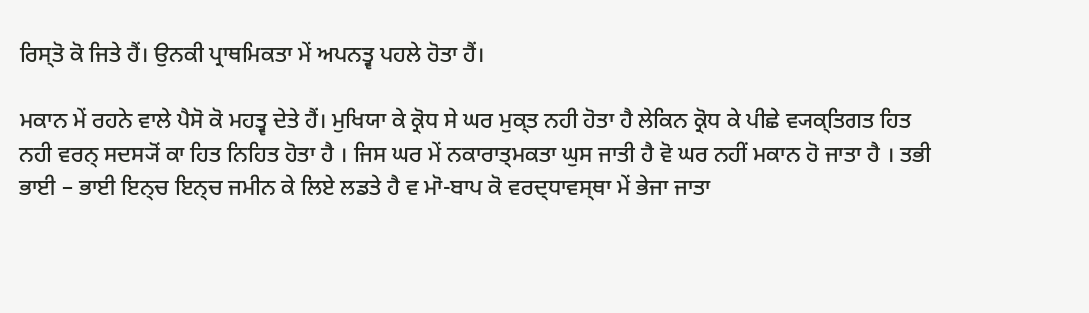ਰਿਸ੍ਤੋ ਕੋ ਜਿਤੇ ਹੈਂ। ਉਨਕੀ ਪ੍ਰਾਥਮਿਕਤਾ ਮੇਂ ਅਪਨਤ੍ਵ ਪਹਲੇ ਹੋਤਾ ਹੈਂ।

ਮਕਾਨ ਮੇਂ ਰਹਨੇ ਵਾਲੇ ਪੈਸੋ ਕੋ ਮਹਤ੍ਵ ਦੇਤੇ ਹੈਂ। ਮੁਖਿਯਾ ਕੇ ਕ੍ਰੋਧ ਸੇ ਘਰ ਮੁਕ੍ਤ ਨਹੀ ਹੋਤਾ ਹੈ ਲੇਕਿਨ ਕ੍ਰੋਧ ਕੇ ਪੀਛੇ ਵ੍ਯਕ੍ਤਿਗਤ ਹਿਤ ਨਹੀ ਵਰਨ੍ ਸਦਸ੍ਯੋਂ ਕਾ ਹਿਤ ਨਿਹਿਤ ਹੋਤਾ ਹੈ । ਜਿਸ ਘਰ ਮੇਂ ਨਕਾਰਾਤ੍ਮਕਤਾ ਘੁਸ ਜਾਤੀ ਹੈ ਵੋ ਘਰ ਨਹੀਂ ਮਕਾਨ ਹੋ ਜਾਤਾ ਹੈ । ਤਭੀ ਭਾਈ – ਭਾਈ ਇਨ੍ਚ ਇਨ੍ਚ ਜਮੀਨ ਕੇ ਲਿਏ ਲਡਤੇ ਹੈ ਵ ਮਾੋ-ਬਾਪ ਕੋ ਵਰਦ੍ਧਾਵਸ੍ਥਾ ਮੇਂ ਭੇਜਾ ਜਾਤਾ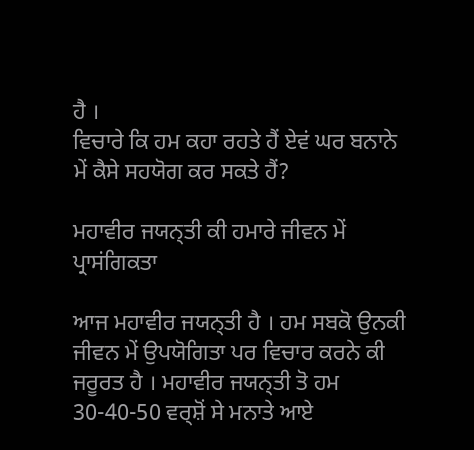ਹੈ ।
ਵਿਚਾਰੇ ਕਿ ਹਮ ਕਹਾ ਰਹਤੇ ਹੈਂ ਏਵਂ ਘਰ ਬਨਾਨੇ ਮੇਂ ਕੈਸੇ ਸਹਯੋਗ ਕਰ ਸਕਤੇ ਹੈਂ?

ਮਹਾਵੀਰ ਜਯਨ੍ਤੀ ਕੀ ਹਮਾਰੇ ਜੀਵਨ ਮੇਂ ਪ੍ਰਾਸਂਗਿਕਤਾ

ਆਜ ਮਹਾਵੀਰ ਜਯਨ੍ਤੀ ਹੈ । ਹਮ ਸਬਕੋ ਉਨਕੀ ਜੀਵਨ ਮੇਂ ਉਪਯੋਗਿਤਾ ਪਰ ਵਿਚਾਰ ਕਰਨੇ ਕੀ ਜਰੂਰਤ ਹੈ । ਮਹਾਵੀਰ ਜਯਨ੍ਤੀ ਤੋ ਹਮ 30-40-50 ਵਰ੍ਸ਼ੋਂ ਸੇ ਮਨਾਤੇ ਆਏ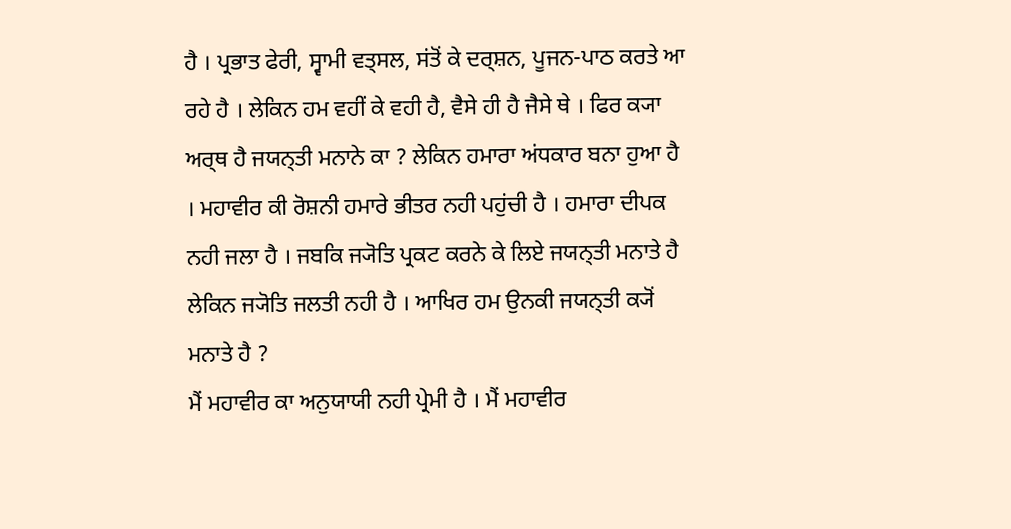ਹੈ । ਪ੍ਰਭਾਤ ਫੇਰੀ, ਸ੍ਵਾਮੀ ਵਤ੍ਸਲ, ਸਂਤੋਂ ਕੇ ਦਰ੍ਸ਼ਨ, ਪੂਜਨ-ਪਾਠ ਕਰਤੇ ਆ ਰਹੇ ਹੈ । ਲੇਕਿਨ ਹਮ ਵਹੀਂ ਕੇ ਵਹੀ ਹੈ, ਵੈਸੇ ਹੀ ਹੈ ਜੈਸੇ ਥੇ । ਫਿਰ ਕ੍ਯਾ ਅਰ੍ਥ ਹੈ ਜਯਨ੍ਤੀ ਮਨਾਨੇ ਕਾ ? ਲੇਕਿਨ ਹਮਾਰਾ ਅਂਧਕਾਰ ਬਨਾ ਹੁਆ ਹੈ । ਮਹਾਵੀਰ ਕੀ ਰੋਸ਼ਨੀ ਹਮਾਰੇ ਭੀਤਰ ਨਹੀ ਪਹੁਂਚੀ ਹੈ । ਹਮਾਰਾ ਦੀਪਕ ਨਹੀ ਜਲਾ ਹੈ । ਜਬਕਿ ਜ੍ਯੋਤਿ ਪ੍ਰਕਟ ਕਰਨੇ ਕੇ ਲਿਏ ਜਯਨ੍ਤੀ ਮਨਾਤੇ ਹੈ ਲੇਕਿਨ ਜ੍ਯੋਤਿ ਜਲਤੀ ਨਹੀ ਹੈ । ਆਖਿਰ ਹਮ ਉਨਕੀ ਜਯਨ੍ਤੀ ਕ੍ਯੋਂ ਮਨਾਤੇ ਹੈ ?
ਮੈਂ ਮਹਾਵੀਰ ਕਾ ਅਨੁਯਾਯੀ ਨਹੀ ਪ੍ਰੇਮੀ ਹੈ । ਮੈਂ ਮਹਾਵੀਰ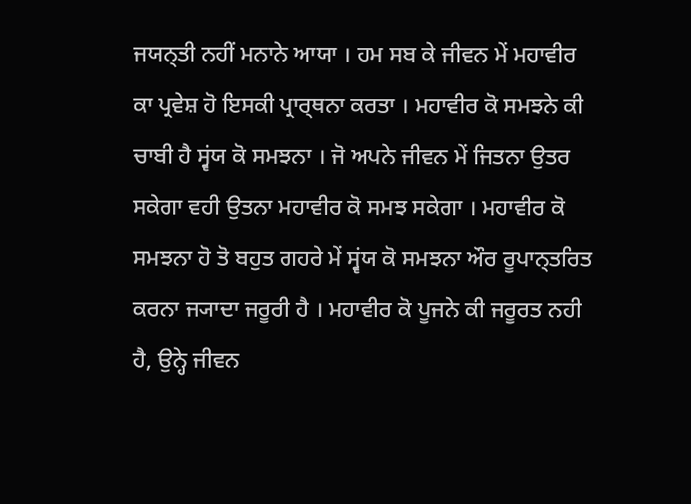ਜਯਨ੍ਤੀ ਨਹੀਂ ਮਨਾਨੇ ਆਯਾ । ਹਮ ਸਬ ਕੇ ਜੀਵਨ ਮੇਂ ਮਹਾਵੀਰ ਕਾ ਪ੍ਰਵੇਸ਼ ਹੋ ਇਸਕੀ ਪ੍ਰਾਰ੍ਥਨਾ ਕਰਤਾ । ਮਹਾਵੀਰ ਕੋ ਸਮਝਨੇ ਕੀ ਚਾਬੀ ਹੈ ਸ੍ਵਂਯ ਕੋ ਸਮਝਨਾ । ਜੋ ਅਪਨੇ ਜੀਵਨ ਮੇਂ ਜਿਤਨਾ ਉਤਰ ਸਕੇਗਾ ਵਹੀ ਉਤਨਾ ਮਹਾਵੀਰ ਕੋ ਸਮਝ ਸਕੇਗਾ । ਮਹਾਵੀਰ ਕੋ ਸਮਝਨਾ ਹੋ ਤੋ ਬਹੁਤ ਗਹਰੇ ਮੇਂ ਸ੍ਵਂਯ ਕੋ ਸਮਝਨਾ ਔਰ ਰੂਪਾਨ੍ਤਰਿਤ ਕਰਨਾ ਜ੍ਯਾਦਾ ਜਰੂਰੀ ਹੈ । ਮਹਾਵੀਰ ਕੋ ਪੂਜਨੇ ਕੀ ਜਰੂਰਤ ਨਹੀ ਹੈ, ਉਨ੍ਹੇ ਜੀਵਨ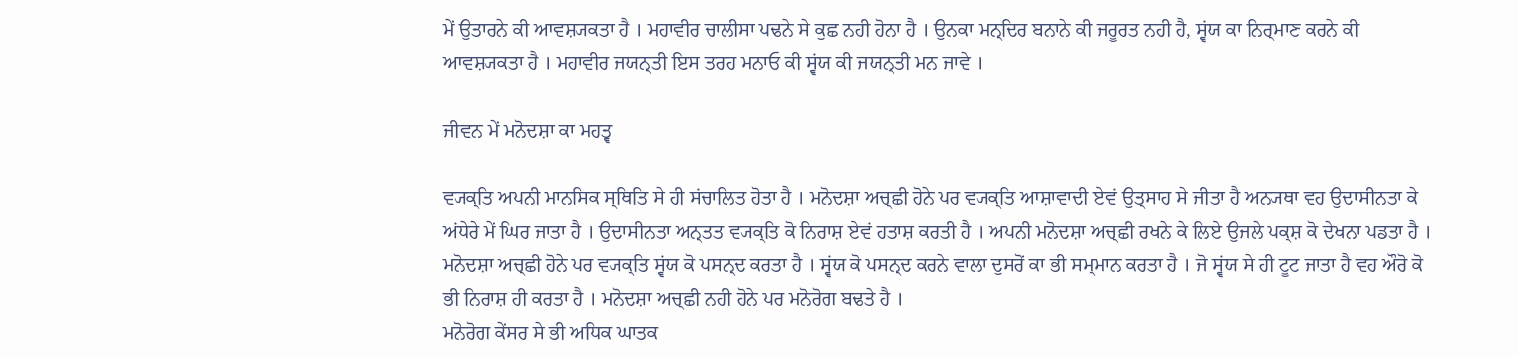ਮੇਂ ਉਤਾਰਨੇ ਕੀ ਆਵਸ਼੍ਯਕਤਾ ਹੈ । ਮਹਾਵੀਰ ਚਾਲੀਸਾ ਪਢਨੇ ਸੇ ਕੁਛ ਨਹੀ ਹੋਨਾ ਹੈ । ਉਨਕਾ ਮਨ੍ਦਿਰ ਬਨਾਨੇ ਕੀ ਜਰੂਰਤ ਨਹੀ ਹੈ, ਸ੍ਵਂਯ ਕਾ ਨਿਰ੍ਮਾਣ ਕਰਨੇ ਕੀ ਆਵਸ਼੍ਯਕਤਾ ਹੈ । ਮਹਾਵੀਰ ਜਯਨ੍ਤੀ ਇਸ ਤਰਹ ਮਨਾਓ ਕੀ ਸ੍ਵਂਯ ਕੀ ਜਯਨ੍ਤੀ ਮਨ ਜਾਵੇ ।

ਜੀਵਨ ਮੇਂ ਮਨੋਦਸ਼ਾ ਕਾ ਮਹਤ੍ਵ

ਵ੍ਯਕ੍ਤਿ ਅਪਨੀ ਮਾਨਸਿਕ ਸ੍ਥਿਤਿ ਸੇ ਹੀ ਸਂਚਾਲਿਤ ਹੋਤਾ ਹੈ । ਮਨੋਦਸ਼ਾ ਅਚ੍ਛੀ ਹੋਨੇ ਪਰ ਵ੍ਯਕ੍ਤਿ ਆਸ਼ਾਵਾਦੀ ਏਵਂ ਉਤ੍ਸਾਹ ਸੇ ਜੀਤਾ ਹੈ ਅਨ੍ਯਥਾ ਵਹ ਉਦਾਸੀਨਤਾ ਕੇ ਅਂਧੇਰੇ ਮੇਂ ਘਿਰ ਜਾਤਾ ਹੈ । ਉਦਾਸੀਨਤਾ ਅਨ੍ਤਤ ਵ੍ਯਕ੍ਤਿ ਕੋ ਨਿਰਾਸ਼ ਏਵਂ ਹਤਾਸ਼ ਕਰਤੀ ਹੈ । ਅਪਨੀ ਮਨੋਦਸ਼ਾ ਅਚ੍ਛੀ ਰਖਨੇ ਕੇ ਲਿਏ ਉਜਲੇ ਪਕ੍ਸ਼ ਕੋ ਦੇਖਨਾ ਪਡਤਾ ਹੈ । ਮਨੋਦਸ਼ਾ ਅਚ੍ਛੀ ਹੋਨੇ ਪਰ ਵ੍ਯਕ੍ਤਿ ਸ੍ਵਂਯ ਕੋ ਪਸਨ੍ਦ ਕਰਤਾ ਹੈ । ਸ੍ਵਂਯ ਕੋ ਪਸਨ੍ਦ ਕਰਨੇ ਵਾਲਾ ਦੁਸਰੋਂ ਕਾ ਭੀ ਸਮ੍ਮਾਨ ਕਰਤਾ ਹੈ । ਜੋ ਸ੍ਵਂਯ ਸੇ ਹੀ ਟੂਟ ਜਾਤਾ ਹੈ ਵਹ ਔਰੋ ਕੋ ਭੀ ਨਿਰਾਸ਼ ਹੀ ਕਰਤਾ ਹੈ । ਮਨੋਦਸ਼ਾ ਅਚ੍ਛੀ ਨਹੀ ਹੋਨੇ ਪਰ ਮਨੋਰੋਗ ਬਢਤੇ ਹੈ ।
ਮਨੋਰੋਗ ਕੇਂਸਰ ਸੇ ਭੀ ਅਧਿਕ ਘਾਤਕ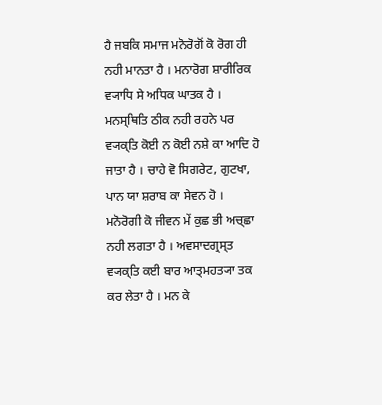ਹੈ ਜਬਕਿ ਸਮਾਜ ਮਨੋਰੋਗੋਂ ਕੋ ਰੋਗ ਹੀ ਨਹੀ ਮਾਨਤਾ ਹੈ । ਮਨਾਰੋਗ ਸ਼ਾਰੀਰਿਕ ਵ੍ਯਾਧਿ ਸੇ ਅਧਿਕ ਘਾਤਕ ਹੈ । ਮਨਸ੍ਥਿਤਿ ਠੀਕ ਨਹੀ ਰਹਨੇ ਪਰ ਵ੍ਯਕ੍ਤਿ ਕੋਈ ਨ ਕੋਈ ਨਸ਼ੇ ਕਾ ਆਦਿ ਹੋ ਜਾਤਾ ਹੈ । ਚਾਹੇ ਵੋ ਸਿਗਰੇਟ, ਗੁਟਖਾ, ਪਾਨ ਯਾ ਸ਼ਰਾਬ ਕਾ ਸੇਵਨ ਹੋ ।
ਮਨੋਰੋਗੀ ਕੋ ਜੀਵਨ ਮੇਂ ਕੁਛ ਭੀ ਅਚ੍ਛਾ ਨਹੀ ਲਗਤਾ ਹੈ । ਅਵਸਾਦਗ੍ਰਸ੍ਤ ਵ੍ਯਕ੍ਤਿ ਕਈ ਬਾਰ ਆਤ੍ਮਹਤ੍ਯਾ ਤਕ ਕਰ ਲੇਤਾ ਹੈ । ਮਨ ਕੇ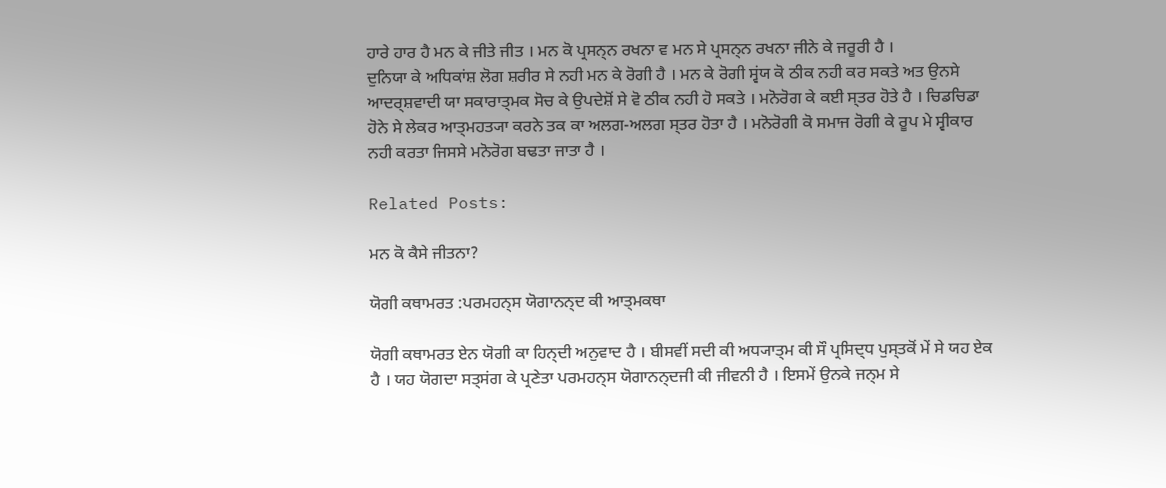ਹਾਰੇ ਹਾਰ ਹੈ ਮਨ ਕੇ ਜੀਤੇ ਜੀਤ । ਮਨ ਕੋ ਪ੍ਰਸਨ੍ਨ ਰਖਨਾ ਵ ਮਨ ਸੇ ਪ੍ਰਸਨ੍ਨ ਰਖਨਾ ਜੀਨੇ ਕੇ ਜਰੂਰੀ ਹੈ ।
ਦੁਨਿਯਾ ਕੇ ਅਧਿਕਾਂਸ਼ ਲੋਗ ਸ਼ਰੀਰ ਸੇ ਨਹੀ ਮਨ ਕੇ ਰੋਗੀ ਹੈ । ਮਨ ਕੇ ਰੋਗੀ ਸ੍ਵਂਯ ਕੋ ਠੀਕ ਨਹੀ ਕਰ ਸਕਤੇ ਅਤ ਉਨਸੇ ਆਦਰ੍ਸ਼ਵਾਦੀ ਯਾ ਸਕਾਰਾਤ੍ਮਕ ਸੋਚ ਕੇ ਉਪਦੇਸ਼ੋਂ ਸੇ ਵੋ ਠੀਕ ਨਹੀ ਹੋ ਸਕਤੇ । ਮਨੋਰੋਗ ਕੇ ਕਈ ਸ੍ਤਰ ਹੋਤੇ ਹੈ । ਚਿਡਚਿਡਾ ਹੋਨੇ ਸੇ ਲੇਕਰ ਆਤ੍ਮਹਤ੍ਯਾ ਕਰਨੇ ਤਕ ਕਾ ਅਲਗ-ਅਲਗ ਸ੍ਤਰ ਹੋਤਾ ਹੈ । ਮਨੋਰੋਗੀ ਕੋ ਸਮਾਜ ਰੋਗੀ ਕੇ ਰੂਪ ਮੇ ਸ੍ਵੀਕਾਰ ਨਹੀ ਕਰਤਾ ਜਿਸਸੇ ਮਨੋਰੋਗ ਬਢਤਾ ਜਾਤਾ ਹੈ ।

Related Posts:

ਮਨ ਕੋ ਕੈਸੇ ਜੀਤਨਾ?

ਯੋਗੀ ਕਥਾਮਰਤ :ਪਰਮਹਨ੍ਸ ਯੋਗਾਨਨ੍ਦ ਕੀ ਆਤ੍ਮਕਥਾ

ਯੋਗੀ ਕਥਾਮਰਤ ਏਨ ਯੋਗੀ ਕਾ ਹਿਨ੍ਦੀ ਅਨੁਵਾਦ ਹੈ । ਬੀਸਵੀਂ ਸਦੀ ਕੀ ਅਧ੍ਯਾਤ੍ਮ ਕੀ ਸੌ ਪ੍ਰਸਿਦ੍ਧ ਪੁਸ੍ਤਕੋਂ ਮੇਂ ਸੇ ਯਹ ਏਕ ਹੈ । ਯਹ ਯੋਗਦਾ ਸਤ੍ਸਂਗ ਕੇ ਪ੍ਰਣੇਤਾ ਪਰਮਹਨ੍ਸ ਯੋਗਾਨਨ੍ਦਜੀ ਕੀ ਜੀਵਨੀ ਹੈ । ਇਸਮੇਂ ਉਨਕੇ ਜਨ੍ਮ ਸੇ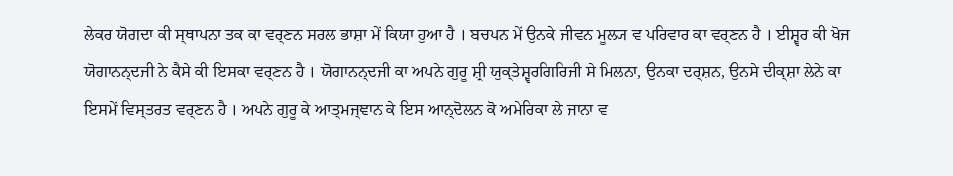ਲੇਕਰ ਯੋਗਦਾ ਕੀ ਸ੍ਥਾਪਨਾ ਤਕ ਕਾ ਵਰ੍ਣਨ ਸਰਲ ਭਾਸ਼ਾ ਮੇਂ ਕਿਯਾ ਹੁਆ ਹੈ । ਬਚਪਨ ਮੇਂ ਉਨਕੇ ਜੀਵਨ ਮੂਲ੍ਯ ਵ ਪਰਿਵਾਰ ਕਾ ਵਰ੍ਣਨ ਹੈ । ਈਸ਼੍ਵਰ ਕੀ ਖੋਜ ਯੋਗਾਨਨ੍ਦਜੀ ਨੇ ਕੈਸੇ ਕੀ ਇਸਕਾ ਵਰ੍ਣਨ ਹੈ । ਯੋਗਾਨਨ੍ਦਜੀ ਕਾ ਅਪਨੇ ਗੁਰੂ ਸ਼੍ਰੀ ਯੁਕ੍ਤੇਸ਼੍ਵਰਗਿਰਿਜੀ ਸੇ ਮਿਲਨਾ, ਉਨਕਾ ਦਰ੍ਸ਼ਨ, ਉਨਸੇ ਦੀਕ੍ਸ਼ਾ ਲੇਨੇ ਕਾ ਇਸਮੇਂ ਵਿਸ੍ਤਰਤ ਵਰ੍ਣਨ ਹੈ । ਅਪਨੇ ਗੁਰੂ ਕੇ ਆਤ੍ਮਜ੍ਞਾਨ ਕੇ ਇਸ ਆਨ੍ਦੋਲਨ ਕੋ ਅਮੇਰਿਕਾ ਲੇ ਜਾਨਾ ਵ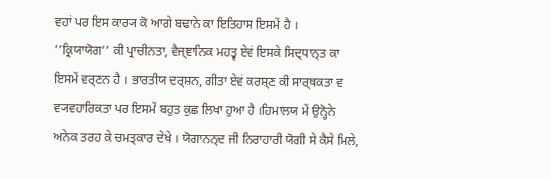ਵਹਾਂ ਪਰ ਇਸ ਕਾਰ੍ਯ ਕੋ ਆਗੇ ਬਢਾਨੇ ਕਾ ਇਤਿਹਾਸ ਇਸਮੇਂ ਹੈ ।
’’ਕ੍ਰਿਯਾਯੋਗ’’ ਕੀ ਪ੍ਰਾਚੀਨਤਾ, ਵੈਜ੍ਞਾਨਿਕ ਮਹਤ੍ਵ ਏਵਂ ਇਸਕੇ ਸਿਦ੍ਧਾਨ੍ਤ ਕਾ ਇਸਮੇਂ ਵਰ੍ਣਨ ਹੈ । ਭਾਰਤੀਯ ਦਰ੍ਸ਼ਨ, ਗੀਤਾ ਏਵਂ ਕਰਸ਼੍ਣ ਕੀ ਸਾਰ੍ਥਕਤਾ ਵ ਵ੍ਯਵਹਾਰਿਕਤਾ ਪਰ ਇਸਮੇਂ ਬਹੁਤ ਕੁਛ ਲਿਖਾ ਹੁਆ ਹੈ ।ਹਿਮਾਲਯ ਮੇਂ ਉਨ੍ਹੋਨੇ ਅਨੇਕ ਤਰਹ ਕੇ ਚਮਤ੍ਕਾਰ ਦੇਖੇ । ਯੋਗਾਨਨ੍ਦ ਜੀ ਨਿਰਾਹਾਰੀ ਯੋਗੀ ਸੇ ਕੈਸੇ ਮਿਲੇ,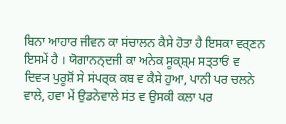ਬਿਨਾ ਆਹਾਰ ਜੀਵਨ ਕਾ ਸਂਚਾਲਨ ਕੈਸੇ ਹੋਤਾ ਹੈ ਇਸਕਾ ਵਰ੍ਣਨ ਇਸਮੇਂ ਹੈ । ਯੋਗਾਨਨ੍ਦਜੀ ਕਾ ਅਨੇਕ ਸੂਕ੍ਸ਼੍ਮ ਸਤ੍ਤਾਓਂ ਵ ਦਿਵ੍ਯ ਪੁਰੂਸ਼ੋਂ ਸੇ ਸਂਪਰ੍ਕ ਕਬ ਵ ਕੈਸੇ ਹੁਆ, ਪਾਨੀ ਪਰ ਚਲਨੇ ਵਾਲੇ, ਹਵਾ ਮੇਂ ਉਡਨੇਵਾਲੇ ਸਂਤ ਵ ਉਸਕੀ ਕਲਾ ਪਰ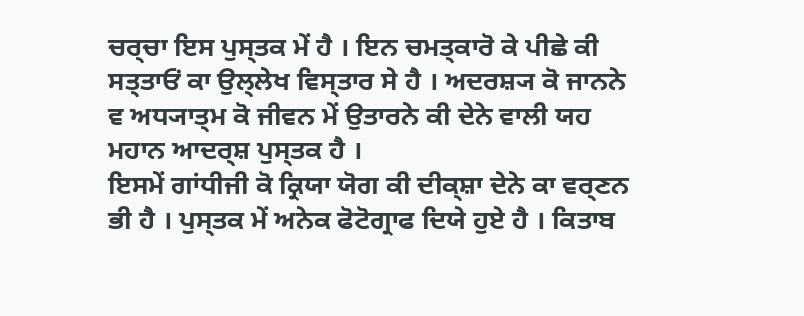ਚਰ੍ਚਾ ਇਸ ਪੁਸ੍ਤਕ ਮੇਂ ਹੈ । ਇਨ ਚਮਤ੍ਕਾਰੋ ਕੇ ਪੀਛੇ ਕੀ ਸਤ੍ਤਾਓਂ ਕਾ ਉਲ੍ਲੇਖ ਵਿਸ੍ਤਾਰ ਸੇ ਹੈ । ਅਦਰਸ਼੍ਯ ਕੋ ਜਾਨਨੇ ਵ ਅਧ੍ਯਾਤ੍ਮ ਕੋ ਜੀਵਨ ਮੇਂ ਉਤਾਰਨੇ ਕੀ ਦੇਨੇ ਵਾਲੀ ਯਹ ਮਹਾਨ ਆਦਰ੍ਸ਼ ਪੁਸ੍ਤਕ ਹੈ ।
ਇਸਮੇਂ ਗਾਂਧੀਜੀ ਕੋ ਕ੍ਰਿਯਾ ਯੋਗ ਕੀ ਦੀਕ੍ਸ਼ਾ ਦੇਨੇ ਕਾ ਵਰ੍ਣਨ ਭੀ ਹੈ । ਪੁਸ੍ਤਕ ਮੇਂ ਅਨੇਕ ਫੋਟੋਗ੍ਰਾਫ ਦਿਯੇ ਹੁਏ ਹੈ । ਕਿਤਾਬ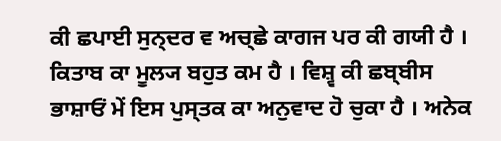ਕੀ ਛਪਾਈ ਸੁਨ੍ਦਰ ਵ ਅਚ੍ਛੇ ਕਾਗਜ ਪਰ ਕੀ ਗਯੀ ਹੈ । ਕਿਤਾਬ ਕਾ ਮੂਲ੍ਯ ਬਹੁਤ ਕਮ ਹੈ । ਵਿਸ਼੍ਵ ਕੀ ਛਬ੍ਬੀਸ ਭਾਸ਼ਾਓਂ ਮੇਂ ਇਸ ਪੁਸ੍ਤਕ ਕਾ ਅਨੁਵਾਦ ਹੋ ਚੁਕਾ ਹੈ । ਅਨੇਕ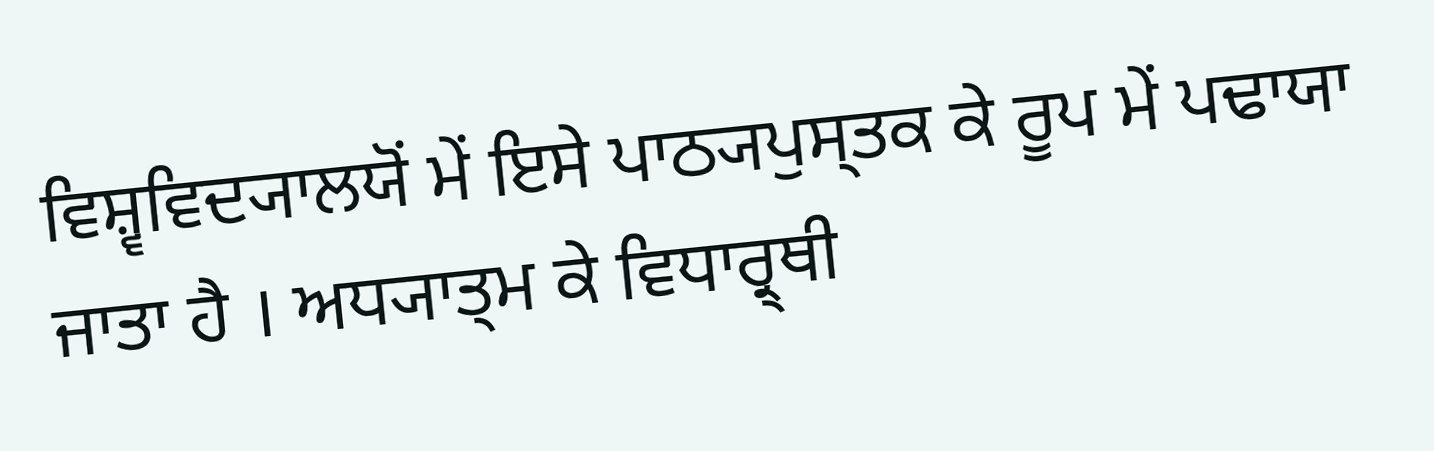ਵਿਸ਼੍ਵਵਿਦ੍ਯਾਲਯੋਂ ਮੇਂ ਇਸੇ ਪਾਠ੍ਯਪੁਸ੍ਤਕ ਕੇ ਰੂਪ ਮੇਂ ਪਢਾਯਾ ਜਾਤਾ ਹੈ । ਅਧ੍ਯਾਤ੍ਮ ਕੇ ਵਿਧਾਰ੍ਰ੍ਥੀ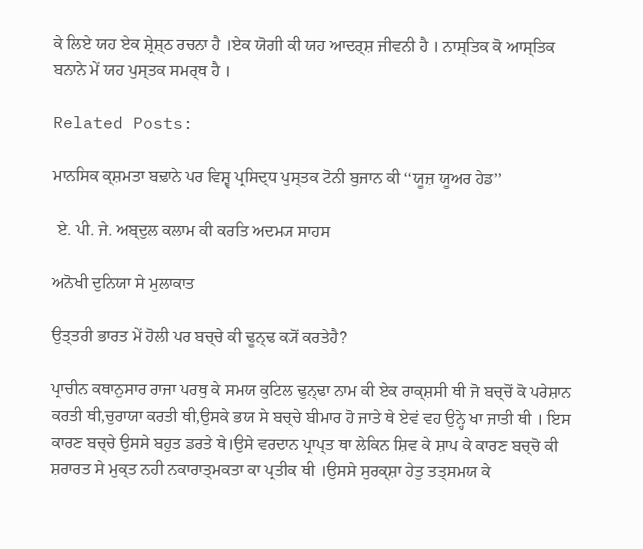ਕੇ ਲਿਏ ਯਹ ਏਕ ਸ਼੍ਰੇਸ਼੍ਠ ਰਚਨਾ ਹੈ ।ਏਕ ਯੋਗੀ ਕੀ ਯਹ ਆਦਰ੍ਸ਼ ਜੀਵਨੀ ਹੈ । ਨਾਸ੍ਤਿਕ ਕੋ ਆਸ੍ਤਿਕ ਬਨਾਨੇ ਮੇਂ ਯਹ ਪੁਸ੍ਤਕ ਸਮਰ੍ਥ ਹੈ ।

Related Posts:

ਮਾਨਸਿਕ ਕ੍ਸ਼ਮਤਾ ਬਢ਼ਾਨੇ ਪਰ ਵਿਸ਼੍ਵ ਪ੍ਰਸਿਦ੍ਧ ਪੁਸ੍ਤਕ ਟੋਨੀ ਬੁਜਾਨ ਕੀ ‘‘ਯੂਜ਼ ਯੂਅਰ ਹੇਡ’’

 ਏ. ਪੀ. ਜੇ. ਅਬ੍ਦੁਲ ਕਲਾਮ ਕੀ ਕਰਤਿ ਅਦਮ੍ਯ ਸਾਹਸ

ਅਨੋਖੀ ਦੁਨਿਯਾ ਸੇ ਮੁਲਾਕਾਤ

ਉਤ੍ਤਰੀ ਭਾਰਤ ਮੇਂ ਹੋਲੀ ਪਰ ਬਚ੍ਚੇ ਕੀ ਢੂਨ੍ਢ ਕ੍ਯੋਂ ਕਰਤੇਹੈ?

ਪ੍ਰਾਚੀਨ ਕਥਾਨੁਸਾਰ ਰਾਜਾ ਪਰਥੁ ਕੇ ਸਮਯ ਕੁਟਿਲ ਢੁਨ੍ਢਾ ਨਾਮ ਕੀ ਏਕ ਰਾਕ੍ਸ਼ਸੀ ਥੀ ਜੋ ਬਚ੍ਚੋਂ ਕੋ ਪਰੇਸ਼ਾਨ ਕਰਤੀ ਥੀ,ਚੁਰਾਯਾ ਕਰਤੀ ਥੀ,ਉਸਕੇ ਭਯ ਸੇ ਬਚ੍ਚੇ ਬੀਮਾਰ ਹੋ ਜਾਤੇ ਥੇ ਏਵਂ ਵਹ ਉਨ੍ਹੇ ਖਾ ਜਾਤੀ ਥੀ । ਇਸ ਕਾਰਣ ਬਚ੍ਚੇ ਉਸਸੇ ਬਹੁਤ ਡਰਤੇ ਥੇ।ਉਸੇ ਵਰਦਾਨ ਪ੍ਰਾਪ੍ਤ ਥਾ ਲੇਕਿਨ ਸ਼ਿਵ ਕੇ ਸ਼ਾਪ ਕੇ ਕਾਰਣ ਬਚ੍ਚੋ ਕੀ ਸ਼ਰਾਰਤ ਸੇ ਮੁਕ੍ਤ ਨਹੀ ਨਕਾਰਾਤ੍ਮਕਤਾ ਕਾ ਪ੍ਰਤੀਕ ਥੀ ।ਉਸਸੇ ਸੁਰਕ੍ਸ਼ਾ ਹੇਤੁ ਤਤ੍ਸਮਯ ਕੇ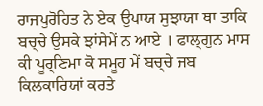ਰਾਜਪੁਰੋਹਿਤ ਨੇ ਏਕ ਉਪਾਯ ਸੁਝਾਯਾ ਥਾ ਤਾਕਿ ਬਚ੍ਚੇ ਉਸਕੇ ਝਾਂਸੇਮੇਂ ਨ ਆਏ । ਫਾਲ੍ਗੁਨ ਮਾਸ ਕੀ ਪੂਰ੍ਣਿਮਾ ਕੋ ਸਮੂਹ ਮੇਂ ਬਚ੍ਚੇ ਜਬ ਕਿਲਕਾਰਿਯਾਂ ਕਰਤੇ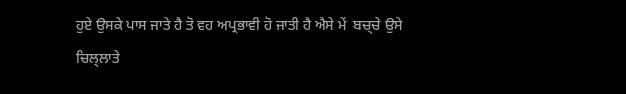ਹੁਏ ਉਸਕੇ ਪਾਸ ਜਾਤੇ ਹੈ ਤੋ ਵਹ ਅਪ੍ਰਭਾਵੀ ਹੋ ਜਾਤੀ ਹੈ ਐਸੇ ਮੇਂ  ਬਚ੍ਚੇ ਉਸੇ ਚਿਲ੍ਲਾਤੇ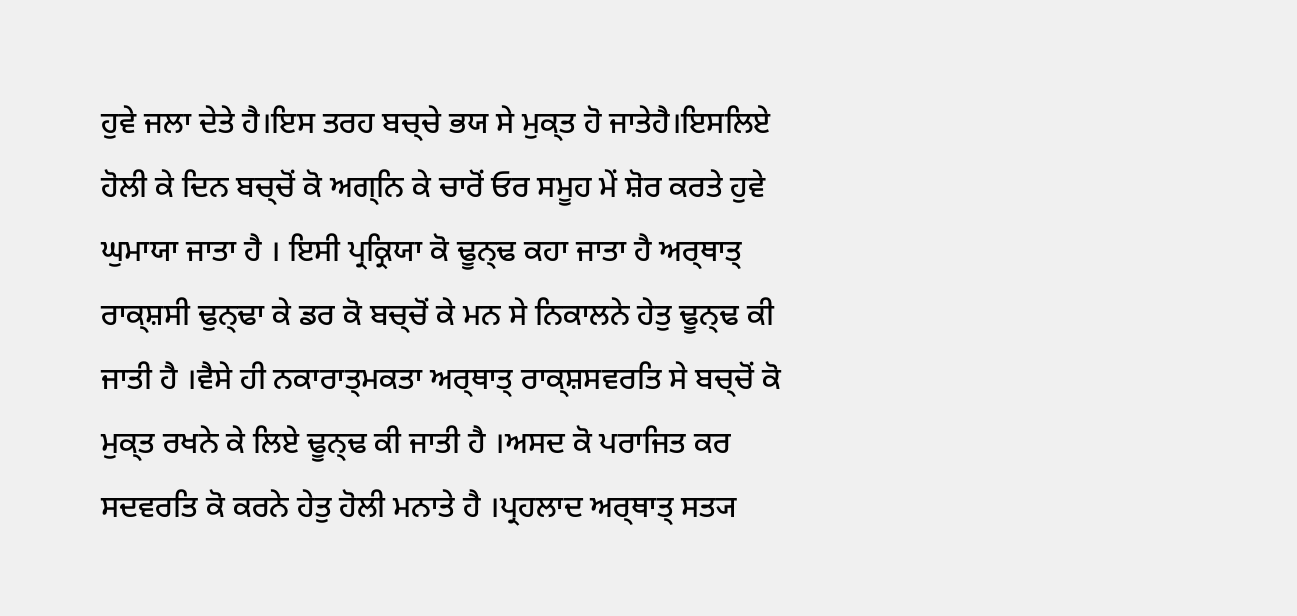ਹੁਵੇ ਜਲਾ ਦੇਤੇ ਹੈ।ਇਸ ਤਰਹ ਬਚ੍ਚੇ ਭਯ ਸੇ ਮੁਕ੍ਤ ਹੋ ਜਾਤੇਹੈ।ਇਸਲਿਏ ਹੋਲੀ ਕੇ ਦਿਨ ਬਚ੍ਚੋਂ ਕੋ ਅਗ੍ਨਿ ਕੇ ਚਾਰੋਂ ਓਰ ਸਮੂਹ ਮੇਂ ਸ਼ੋਰ ਕਰਤੇ ਹੁਵੇ ਘੁਮਾਯਾ ਜਾਤਾ ਹੈ । ਇਸੀ ਪ੍ਰਕ੍ਰਿਯਾ ਕੋ ਢੂਨ੍ਢ ਕਹਾ ਜਾਤਾ ਹੈ ਅਰ੍ਥਾਤ੍ ਰਾਕ੍ਸ਼ਸੀ ਢੁਨ੍ਢਾ ਕੇ ਡਰ ਕੋ ਬਚ੍ਚੋਂ ਕੇ ਮਨ ਸੇ ਨਿਕਾਲਨੇ ਹੇਤੁ ਢੂਨ੍ਢ ਕੀ ਜਾਤੀ ਹੈ ।ਵੈਸੇ ਹੀ ਨਕਾਰਾਤ੍ਮਕਤਾ ਅਰ੍ਥਾਤ੍ ਰਾਕ੍ਸ਼ਸਵਰਤਿ ਸੇ ਬਚ੍ਚੋਂ ਕੋ ਮੁਕ੍ਤ ਰਖਨੇ ਕੇ ਲਿਏ ਢੂਨ੍ਢ ਕੀ ਜਾਤੀ ਹੈ ।ਅਸਦ ਕੋ ਪਰਾਜਿਤ ਕਰ ਸਦਵਰਤਿ ਕੋ ਕਰਨੇ ਹੇਤੁ ਹੋਲੀ ਮਨਾਤੇ ਹੈ ।ਪ੍ਰਹਲਾਦ ਅਰ੍ਥਾਤ੍ ਸਤ੍ਯ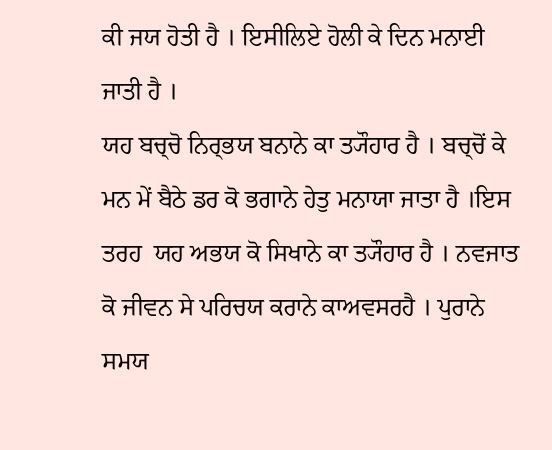ਕੀ ਜਯ ਹੋਤੀ ਹੈ । ਇਸੀਲਿਏ ਹੋਲੀ ਕੇ ਦਿਨ ਮਨਾਈ ਜਾਤੀ ਹੈ ।
ਯਹ ਬਚ੍ਚੋ ਨਿਰ੍ਭਯ ਬਨਾਨੇ ਕਾ ਤ੍ਯੌਹਾਰ ਹੈ । ਬਚ੍ਚੋਂ ਕੇ ਮਨ ਮੇਂ ਬੈਠੇ ਡਰ ਕੋ ਭਗਾਨੇ ਹੇਤੁ ਮਨਾਯਾ ਜਾਤਾ ਹੈ ।ਇਸ ਤਰਹ  ਯਹ ਅਭਯ ਕੋ ਸਿਖਾਨੇ ਕਾ ਤ੍ਯੌਹਾਰ ਹੈ । ਨਵਜਾਤ ਕੋ ਜੀਵਨ ਸੇ ਪਰਿਚਯ ਕਰਾਨੇ ਕਾਅਵਸਰਹੈ । ਪੁਰਾਨੇ ਸਮਯ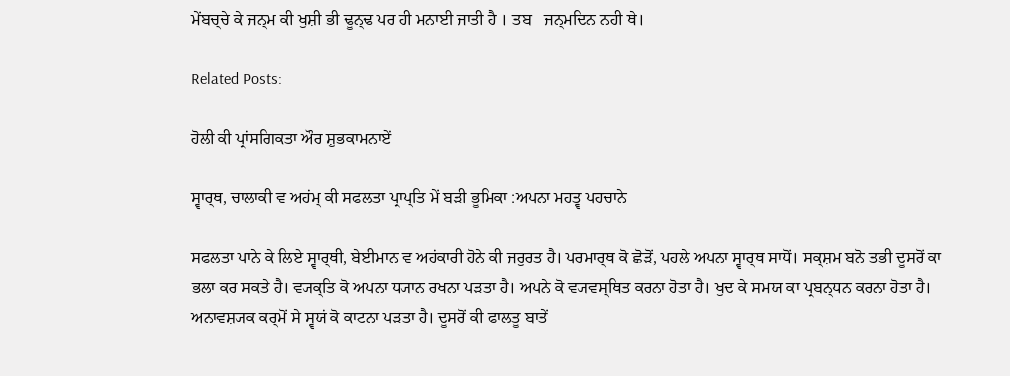ਮੇਂਬਚ੍ਚੇ ਕੇ ਜਨ੍ਮ ਕੀ ਖੁਸ਼ੀ ਭੀ ਢੂਨ੍ਢ ਪਰ ਹੀ ਮਨਾਈ ਜਾਤੀ ਹੈ । ਤਬ   ਜਨ੍ਮਦਿਨ ਨਹੀ ਥੇ।

Related Posts:

ਹੋਲੀ ਕੀ ਪ੍ਰਾਂਸਗਿਕਤਾ ਔਰ ਸ਼ੁਭਕਾਮਨਾਏਂ

ਸ੍ਵਾਰ੍ਥ, ਚਾਲਾਕੀ ਵ ਅਹਂਮ੍ ਕੀ ਸਫਲਤਾ ਪ੍ਰਾਪ੍ਤਿ ਮੇਂ ਬਡ਼ੀ ਭੂਮਿਕਾ :ਅਪਨਾ ਮਹਤ੍ਵ ਪਹਚਾਨੇ

ਸਫਲਤਾ ਪਾਨੇ ਕੇ ਲਿਏ ਸ੍ਵਾਰ੍ਥੀ, ਬੇਈਮਾਨ ਵ ਅਹਂਕਾਰੀ ਹੋਨੇ ਕੀ ਜਰੁਰਤ ਹੈ। ਪਰਮਾਰ੍ਥ ਕੋ ਛੋਡ਼ੋਂ, ਪਹਲੇ ਅਪਨਾ ਸ੍ਵਾਰ੍ਥ ਸਾਧੋਂ। ਸਕ੍ਸ਼ਮ ਬਨੋ ਤਭੀ ਦੂਸਰੋਂ ਕਾ ਭਲਾ ਕਰ ਸਕਤੇ ਹੈ। ਵ੍ਯਕ੍ਤਿ ਕੋ ਅਪਨਾ ਧ੍ਯਾਨ ਰਖਨਾ ਪਡ਼ਤਾ ਹੈ। ਅਪਨੇ ਕੋ ਵ੍ਯਵਸ੍ਥਿਤ ਕਰਨਾ ਹੋਤਾ ਹੈ। ਖੁਦ ਕੇ ਸਮਯ ਕਾ ਪ੍ਰਬਨ੍ਧਨ ਕਰਨਾ ਹੋਤਾ ਹੈ। ਅਨਾਵਸ਼੍ਯਕ ਕਰ੍ਮੋਂ ਸੇ ਸ੍ਵਯਂ ਕੋ ਕਾਟਨਾ ਪਡ਼ਤਾ ਹੈ। ਦੂਸਰੋਂ ਕੀ ਫਾਲਤੂ ਬਾਤੇਂ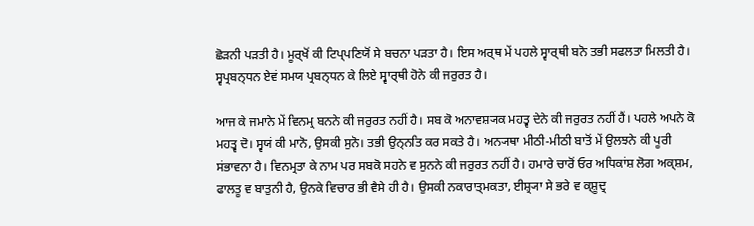ਛੋਡ਼ਨੀ ਪਡ਼ਤੀ ਹੈ। ਮੂਰ੍ਖੋਂ ਕੀ ਟਿਪ੍ਪਣਿਯੋਂ ਸੇ ਬਚਨਾ ਪਡ਼ਤਾ ਹੈ। ਇਸ ਅਰ੍ਥ ਮੇਂ ਪਹਲੇ ਸ੍ਵਾਰ੍ਥੀ ਬਨੋ ਤਭੀ ਸਫਲਤਾ ਮਿਲਤੀ ਹੈ। ਸ੍ਵਪ੍ਰਬਨ੍ਧਨ ਏਵਂ ਸਮਯ ਪ੍ਰਬਨ੍ਧਨ ਕੇ ਲਿਏ ਸ੍ਵਾਰ੍ਥੀ ਹੋਨੇ ਕੀ ਜਰੁਰਤ ਹੈ।

ਆਜ ਕੇ ਜਮਾਨੇ ਮੇਂ ਵਿਨਮ੍ਰ ਬਨਨੇ ਕੀ ਜਰੁਰਤ ਨਹੀਂ ਹੈ। ਸਬ ਕੋ ਅਨਾਵਸ਼੍ਯਕ ਮਹਤ੍ਵ ਦੇਨੇ ਕੀ ਜਰੁਰਤ ਨਹੀਂ ਹੈਂ। ਪਹਲੇ ਅਪਨੇ ਕੋ ਮਹਤ੍ਵ ਦੋ। ਸ੍ਵਯਂ ਕੀ ਮਾਨੋ, ਉਸਕੀ ਸੁਨੋ। ਤਭੀ ਉਨ੍ਨਤਿ ਕਰ ਸਕਤੇ ਹੈ। ਅਨ੍ਯਥਾ ਮੀਠੀ-ਮੀਠੀ ਬਾਤੋਂ ਮੇਂ ਉਲਝਨੇ ਕੀ ਪੂਰੀ ਸਂਭਾਵਨਾ ਹੈ। ਵਿਨਮ੍ਰਤਾ ਕੇ ਨਾਮ ਪਰ ਸਬਕੋ ਸਹਨੇ ਵ ਸੁਨਨੇ ਕੀ ਜਰੁਰਤ ਨਹੀਂ ਹੈ। ਹਮਾਰੇ ਚਾਰੋਂ ਓਰ ਅਧਿਕਾਂਸ਼ ਲੋਗ ਅਕ੍ਸ਼ਮ, ਫਾਲਤੂ ਵ ਬਾਤੁਨੀ ਹੈ, ਉਨਕੇ ਵਿਚਾਰ ਭੀ ਵੈਸੇ ਹੀ ਹੈ। ਉਸਕੀ ਨਕਾਰਾਤ੍ਮਕਤਾ, ਈਸ਼੍ਰ੍ਯਾ ਸੇ ਭਰੇ ਵ ਕ੍ਸ਼ੂਦ੍ਰ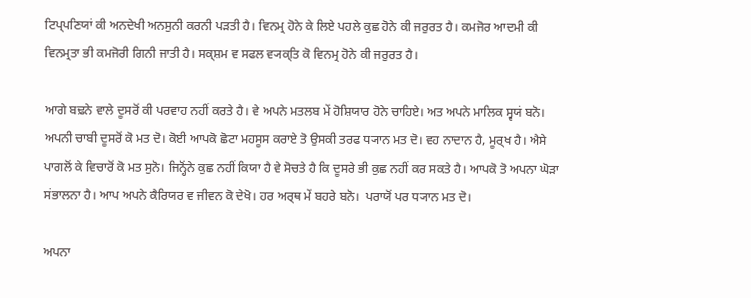ਟਿਪ੍ਪਣਿਯਾਂ ਕੀ ਅਨਦੇਖੀ ਅਨਸੁਨੀ ਕਰਨੀ ਪਡ਼ਤੀ ਹੈ। ਵਿਨਮ੍ਰ ਹੋਨੇ ਕੇ ਲਿਏ ਪਹਲੇ ਕੁਛ ਹੋਨੇ ਕੀ ਜਰੁਰਤ ਹੈ। ਕਮਜੋਰ ਆਦਮੀ ਕੀ ਵਿਨਮ੍ਰਤਾ ਭੀ ਕਮਜੋਰੀ ਗਿਨੀ ਜਾਤੀ ਹੈ। ਸਕ੍ਸ਼ਮ ਵ ਸਫਲ ਵ੍ਯਕ੍ਤਿ ਕੋ ਵਿਨਮ੍ਰ ਹੋਨੇ ਕੀ ਜਰੁਰਤ ਹੈ।

ਆਗੇ ਬਢ਼ਨੇ ਵਾਲੇ ਦੂਸਰੋਂ ਕੀ ਪਰਵਾਹ ਨਹੀਂ ਕਰਤੇ ਹੈ। ਵੇ ਅਪਨੇ ਮਤਲਬ ਮੇਂ ਹੋਸ਼ਿਯਾਰ ਹੋਨੇ ਚਾਹਿਏ। ਅਤ ਅਪਨੇ ਮਾਲਿਕ ਸ੍ਵਯਂ ਬਨੋ। ਅਪਨੀ ਚਾਬੀ ਦੂਸਰੋਂ ਕੋ ਮਤ ਦੋ। ਕੋਈ ਆਪਕੋ ਛੋਟਾ ਮਹਸੂਸ ਕਰਾਏ ਤੋ ਉਸਕੀ ਤਰਫ ਧ੍ਯਾਨ ਮਤ ਦੋ। ਵਹ ਨਾਦਾਨ ਹੈ, ਮੂਰ੍ਖ ਹੈ। ਐਸੇ ਪਾਗਲੋਂ ਕੇ ਵਿਚਾਰੋਂ ਕੋ ਮਤ ਸੁਨੋ। ਜਿਨ੍ਹੋਂਨੇ ਕੁਛ ਨਹੀਂ ਕਿਯਾ ਹੈ ਵੇ ਸੋਚਤੇ ਹੈ ਕਿ ਦੂਸਰੇ ਭੀ ਕੁਛ ਨਹੀਂ ਕਰ ਸਕਤੇ ਹੈ। ਆਪਕੋ ਤੋ ਅਪਨਾ ਘੋਡ਼ਾ ਸਂਭਾਲਨਾ ਹੈ। ਆਪ ਅਪਨੇ ਕੈਰਿਯਰ ਵ ਜੀਵਨ ਕੋ ਦੇਖੋ। ਹਰ ਅਰ੍ਥ ਮੇਂ ਬਹਰੇ ਬਨੋ।  ਪਰਾਯੋਂ ਪਰ ਧ੍ਯਾਨ ਮਤ ਦੋ।

ਅਪਨਾ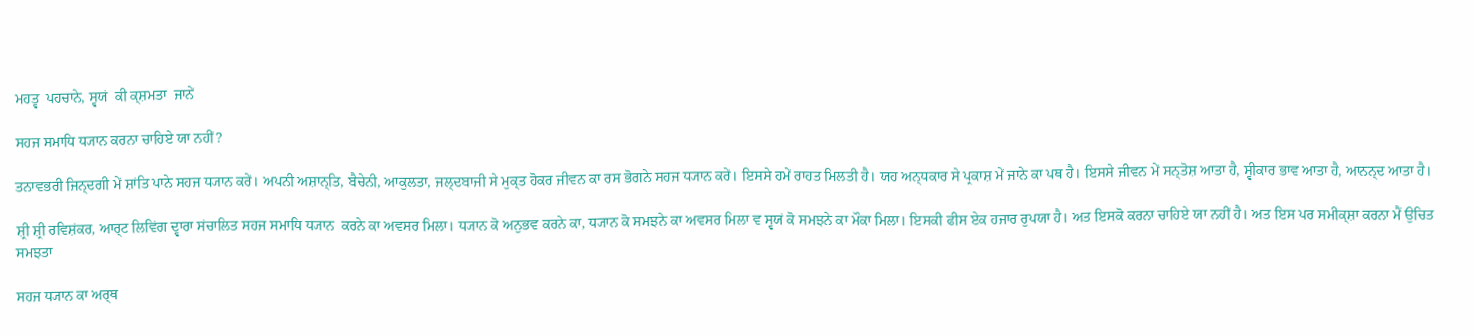ਮਹਤ੍ਵ  ਪਹਚਾਨੇ, ਸ੍ਵਯਂ  ਕੀ ਕ੍ਸ਼ਮਤਾ  ਜਾਨੇਂ

ਸਹਜ ਸਮਾਧਿ ਧ੍ਯਾਨ ਕਰਨਾ ਚਾਹਿਏ ਯਾ ਨਹੀਂ?

ਤਨਾਵਭਰੀ ਜਿਨ੍ਦਗੀ ਮੇਂ ਸ਼ਾਂਤਿ ਪਾਨੇ ਸਹਜ ਧ੍ਯਾਨ ਕਰੇਂ। ਅਪਨੀ ਅਸ਼ਾਨ੍ਤਿ, ਬੈਚੇਨੀ, ਆਕੁਲਤਾ, ਜਲ੍ਦਬਾਜੀ ਸੇ ਮੁਕ੍ਤ ਹੋਕਰ ਜੀਵਨ ਕਾ ਰਸ ਭੋਗਨੇ ਸਹਜ ਧ੍ਯਾਨ ਕਰੇਂ। ਇਸਸੇ ਹਮੇਂ ਰਾਹਤ ਮਿਲਤੀ ਹੈ। ਯਹ ਅਨ੍ਧਕਾਰ ਸੇ ਪ੍ਰਕਾਸ਼ ਮੇਂ ਜਾਨੇ ਕਾ ਪਥ ਹੈ। ਇਸਸੇ ਜੀਵਨ ਮੇਂ ਸਨ੍ਤੋਸ਼ ਆਤਾ ਹੈ, ਸ੍ਵੀਕਾਰ ਭਾਵ ਆਤਾ ਹੈ, ਆਨਨ੍ਦ ਆਤਾ ਹੈ।

ਸ਼੍ਰੀ ਸ਼੍ਰੀ ਰਵਿਸ਼ਂਕਰ, ਆਰ੍ਟ ਲਿਵਿਂਗ ਦ੍ਵਾਰਾ ਸਂਚਾਲਿਤ ਸਹਜ ਸਮਾਧਿ ਧ੍ਯਾਨ  ਕਰਨੇ ਕਾ ਅਵਸਰ ਮਿਲਾ। ਧ੍ਯਾਨ ਕੋ ਅਨੁਭਵ ਕਰਨੇ ਕਾ, ਧ੍ਯਾਨ ਕੋ ਸਮਝਨੇ ਕਾ ਅਵਸਰ ਮਿਲਾ ਵ ਸ੍ਵਯਂ ਕੋ ਸਮਝਨੇ ਕਾ ਮੌਕਾ ਮਿਲਾ। ਇਸਕੀ ਫੀਸ ਏਕ ਹਜਾਰ ਰੁਪਯਾ ਹੈ। ਅਤ ਇਸਕੋ ਕਰਨਾ ਚਾਹਿਏ ਯਾ ਨਹੀਂ ਹੈ। ਅਤ ਇਸ ਪਰ ਸਮੀਕ੍ਸ਼ਾ ਕਰਨਾ ਮੈਂ ਉਚਿਤ ਸਮਝਤਾ

ਸਹਜ ਧ੍ਯਾਨ ਕਾ ਅਰ੍ਥ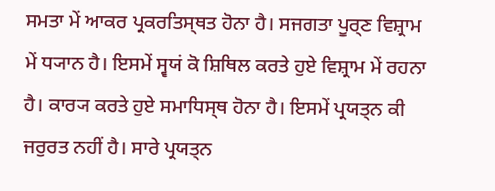ਸਮਤਾ ਮੇਂ ਆਕਰ ਪ੍ਰਕਰਤਿਸ੍ਥਤ ਹੋਨਾ ਹੈ। ਸਜਗਤਾ ਪੂਰ੍ਣ ਵਿਸ਼੍ਰਾਮ ਮੇਂ ਧ੍ਯਾਨ ਹੈ। ਇਸਮੇਂ ਸ੍ਵਯਂ ਕੋ ਸ਼ਿਥਿਲ ਕਰਤੇ ਹੁਏ ਵਿਸ਼੍ਰਾਮ ਮੇਂ ਰਹਨਾ ਹੈ। ਕਾਰ੍ਯ ਕਰਤੇ ਹੁਏ ਸਮਾਧਿਸ੍ਥ ਹੋਨਾ ਹੈ। ਇਸਮੇਂ ਪ੍ਰਯਤ੍ਨ ਕੀ ਜਰੁਰਤ ਨਹੀਂ ਹੈ। ਸਾਰੇ ਪ੍ਰਯਤ੍ਨ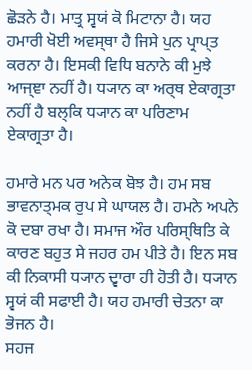ਛੋਡ਼ਨੇ ਹੈ। ਮਾਤ੍ਰ ਸ੍ਵਯਂ ਕੋ ਮਿਟਾਨਾ ਹੈ। ਯਹ ਹਮਾਰੀ ਖੋਈ ਅਵਸ੍ਥਾ ਹੈ ਜਿਸੇ ਪੁਨ ਪ੍ਰਾਪ੍ਤ ਕਰਨਾ ਹੈ। ਇਸਕੀ ਵਿਧਿ ਬਨਾਨੇ ਕੀ ਮੁਝੇ ਆਜ੍ਞਾ ਨਹੀਂ ਹੈ। ਧ੍ਯਾਨ ਕਾ ਅਰ੍ਥ ਏਕਾਗ੍ਰਤਾ ਨਹੀਂ ਹੈ ਬਲ੍ਕਿ ਧ੍ਯਾਨ ਕਾ ਪਰਿਣਾਮ ਏਕਾਗ੍ਰਤਾ ਹੈ।

ਹਮਾਰੇ ਮਨ ਪਰ ਅਨੇਕ ਬੋਝ ਹੈ। ਹਮ ਸਬ ਭਾਵਨਾਤ੍ਮਕ ਰੁਪ ਸੇ ਘਾਯਲ ਹੈ। ਹਮਨੇ ਅਪਨੇ ਕੋ ਦਬਾ ਰਖਾ ਹੈ। ਸਮਾਜ ਔਰ ਪਰਿਸ੍ਥਿਤਿ ਕੇ ਕਾਰਣ ਬਹੁਤ ਸੇ ਜਹਰ ਹਮ ਪੀਤੇ ਹੈ। ਇਨ ਸਬ ਕੀ ਨਿਕਾਸੀ ਧ੍ਯਾਨ ਦ੍ਵਾਰਾ ਹੀ ਹੋਤੀ ਹੈ। ਧ੍ਯਾਨ ਸ੍ਵਯਂ ਕੀ ਸਫਾਈ ਹੈ। ਯਹ ਹਮਾਰੀ ਚੇਤਨਾ ਕਾ ਭੋਜਨ ਹੈ।
ਸਹਜ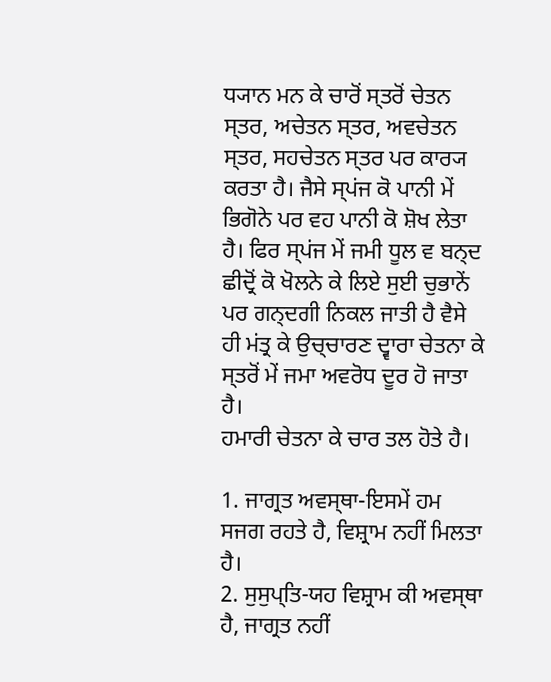ਧ੍ਯਾਨ ਮਨ ਕੇ ਚਾਰੋਂ ਸ੍ਤਰੋਂ ਚੇਤਨ ਸ੍ਤਰ, ਅਚੇਤਨ ਸ੍ਤਰ, ਅਵਚੇਤਨ ਸ੍ਤਰ, ਸਹਚੇਤਨ ਸ੍ਤਰ ਪਰ ਕਾਰ੍ਯ ਕਰਤਾ ਹੈ। ਜੈਸੇ ਸ੍ਪਂਜ ਕੋ ਪਾਨੀ ਮੇਂ ਭਿਗੋਨੇ ਪਰ ਵਹ ਪਾਨੀ ਕੋ ਸ਼ੋਖ ਲੇਤਾ ਹੈ। ਫਿਰ ਸ੍ਪਂਜ ਮੇਂ ਜਮੀ ਧੂਲ ਵ ਬਨ੍ਦ ਛੀਦ੍ਰੋਂ ਕੋ ਖੋਲਨੇ ਕੇ ਲਿਏ ਸੁਈ ਚੁਭਾਨੇਂ ਪਰ ਗਨ੍ਦਗੀ ਨਿਕਲ ਜਾਤੀ ਹੈ ਵੈਸੇ ਹੀ ਮਂਤ੍ਰ ਕੇ ਉਚ੍ਚਾਰਣ ਦ੍ਵਾਰਾ ਚੇਤਨਾ ਕੇ ਸ੍ਤਰੋਂ ਮੇਂ ਜਮਾ ਅਵਰੋਧ ਦੂਰ ਹੋ ਜਾਤਾ ਹੈ।
ਹਮਾਰੀ ਚੇਤਨਾ ਕੇ ਚਾਰ ਤਲ ਹੋਤੇ ਹੈ।

1. ਜਾਗ੍ਰਤ ਅਵਸ੍ਥਾ-ਇਸਮੇਂ ਹਮ ਸਜਗ ਰਹਤੇ ਹੈ, ਵਿਸ਼੍ਰਾਮ ਨਹੀਂ ਮਿਲਤਾ ਹੈ।
2. ਸੁਸੁਪ੍ਤਿ-ਯਹ ਵਿਸ਼੍ਰਾਮ ਕੀ ਅਵਸ੍ਥਾ ਹੈ, ਜਾਗ੍ਰਤ ਨਹੀਂ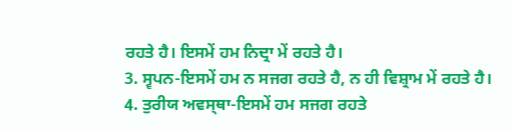ਰਹਤੇ ਹੈ। ਇਸਮੇਂ ਹਮ ਨਿਦ੍ਰਾ ਮੇਂ ਰਹਤੇ ਹੈ।
3. ਸ੍ਵਪਨ-ਇਸਮੇਂ ਹਮ ਨ ਸਜਗ ਰਹਤੇ ਹੈ, ਨ ਹੀ ਵਿਸ਼੍ਰਾਮ ਮੇਂ ਰਹਤੇ ਹੈ।
4. ਤੁਰੀਯ ਅਵਸ੍ਥਾ-ਇਸਮੇਂ ਹਮ ਸਜਗ ਰਹਤੇ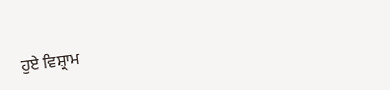ਹੁਏ ਵਿਸ਼੍ਰਾਮ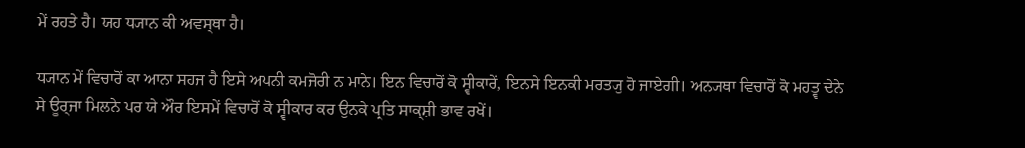ਮੇਂ ਰਹਤੇ ਹੈ। ਯਹ ਧ੍ਯਾਨ ਕੀ ਅਵਸ੍ਥਾ ਹੈ।

ਧ੍ਯਾਨ ਮੇਂ ਵਿਚਾਰੋਂ ਕਾ ਆਨਾ ਸਹਜ ਹੈ ਇਸੇ ਅਪਨੀ ਕਮਜੋਰੀ ਨ ਮਾਨੇ। ਇਨ ਵਿਚਾਰੋਂ ਕੋ ਸ੍ਵੀਕਾਰੇਂ, ਇਨਸੇ ਇਨਕੀ ਮਰਤ੍ਯੁ ਹੋ ਜਾਏਗੀ। ਅਨ੍ਯਥਾ ਵਿਚਾਰੋਂ ਕੋ ਮਹਤ੍ਵ ਦੇਨੇ ਸੇ ਊਰ੍ਜਾ ਮਿਲਨੇ ਪਰ ਯੇ ਔਰ ਇਸਮੇਂ ਵਿਚਾਰੋਂ ਕੋ ਸ੍ਵੀਕਾਰ ਕਰ ਉਨਕੇ ਪ੍ਰਤਿ ਸਾਕ੍ਸ਼ੀ ਭਾਵ ਰਖੇਂ।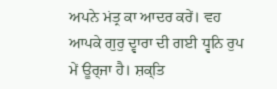ਅਪਨੇ ਮਂਤ੍ਰ ਕਾ ਆਦਰ ਕਰੇਂ। ਵਹ ਆਪਕੇ ਗੁਰੁ ਦ੍ਵਾਰਾ ਦੀ ਗਈ ਧ੍ਵਨਿ ਰੁਪ ਮੇਂ ਊਰ੍ਜਾ ਹੈ। ਸ਼ਕ੍ਤਿ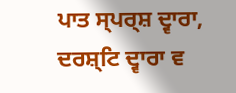ਪਾਤ ਸ੍ਪਰ੍ਸ਼ ਦ੍ਵਾਰਾ, ਦਰਸ਼੍ਟਿ ਦ੍ਵਾਰਾ ਵ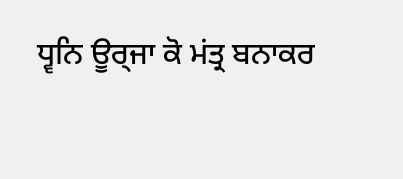ਧ੍ਵਨਿ ਊਰ੍ਜਾ ਕੋ ਮਂਤ੍ਰ ਬਨਾਕਰ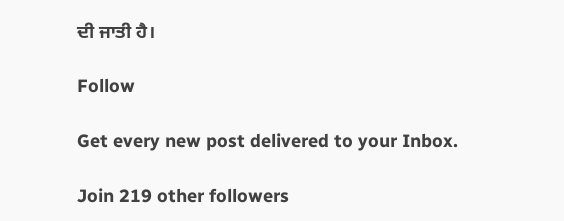ਦੀ ਜਾਤੀ ਹੈ।

Follow

Get every new post delivered to your Inbox.

Join 219 other followers